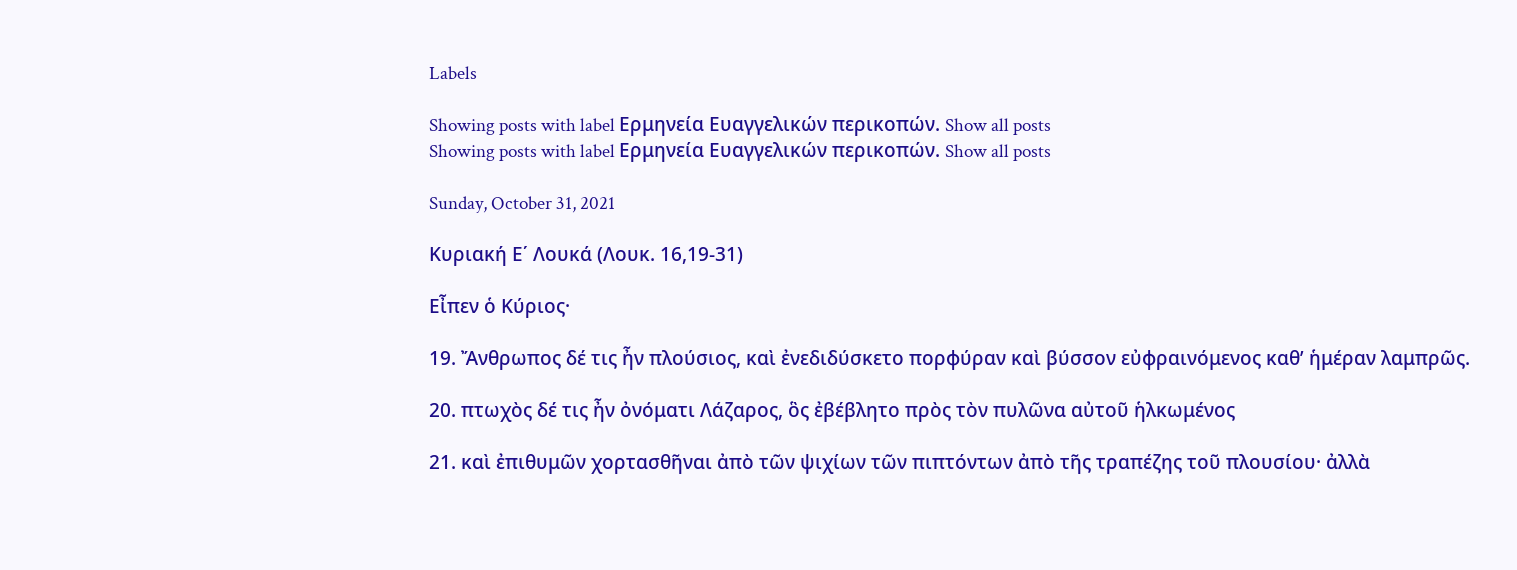Labels

Showing posts with label Ερμηνεία Ευαγγελικών περικοπών. Show all posts
Showing posts with label Ερμηνεία Ευαγγελικών περικοπών. Show all posts

Sunday, October 31, 2021

Κυριακή Ε΄ Λουκά (Λουκ. 16,19-31)

Εἶπεν ὁ Κύριος·

19. Ἄνθρωπος δέ τις ἦν πλούσιος, καὶ ἐνεδιδύσκετο πορφύραν καὶ βύσσον εὐφραινόμενος καθ’ ἡμέραν λαμπρῶς.

20. πτωχὸς δέ τις ἦν ὀνόματι Λάζαρος, ὃς ἐβέβλητο πρὸς τὸν πυλῶνα αὐτοῦ ἡλκωμένος

21. καὶ ἐπιθυμῶν χορτασθῆναι ἀπὸ τῶν ψιχίων τῶν πιπτόντων ἀπὸ τῆς τραπέζης τοῦ πλουσίου· ἀλλὰ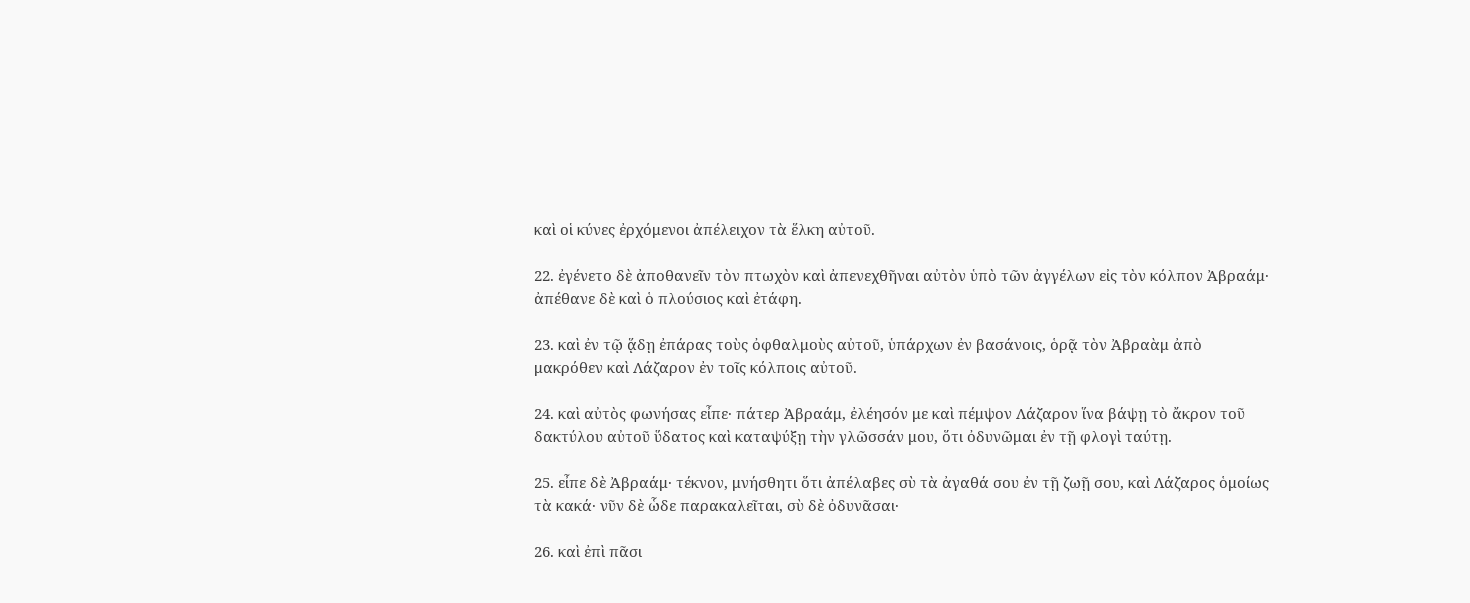καὶ οἱ κύνες ἐρχόμενοι ἀπέλειχον τὰ ἕλκη αὐτοῦ.

22. ἐγένετο δὲ ἀποθανεῖν τὸν πτωχὸν καὶ ἀπενεχθῆναι αὐτὸν ὑπὸ τῶν ἀγγέλων εἰς τὸν κόλπον Ἀβραάμ· ἀπέθανε δὲ καὶ ὁ πλούσιος καὶ ἐτάφη.

23. καὶ ἐν τῷ ᾅδῃ ἐπάρας τοὺς ὀφθαλμοὺς αὐτοῦ, ὑπάρχων ἐν βασάνοις, ὁρᾷ τὸν Ἀβραὰμ ἀπὸ μακρόθεν καὶ Λάζαρον ἐν τοῖς κόλποις αὐτοῦ.

24. καὶ αὐτὸς φωνήσας εἶπε· πάτερ Ἀβραάμ, ἐλέησόν με καὶ πέμψον Λάζαρον ἵνα βάψῃ τὸ ἄκρον τοῦ δακτύλου αὐτοῦ ὕδατος καὶ καταψύξῃ τὴν γλῶσσάν μου, ὅτι ὀδυνῶμαι ἐν τῇ φλογὶ ταύτῃ.

25. εἶπε δὲ Ἀβραάμ· τέκνον, μνήσθητι ὅτι ἀπέλαβες σὺ τὰ ἀγαθά σου ἐν τῇ ζωῇ σου, καὶ Λάζαρος ὁμοίως τὰ κακά· νῦν δὲ ὧδε παρακαλεῖται, σὺ δὲ ὀδυνᾶσαι·

26. καὶ ἐπὶ πᾶσι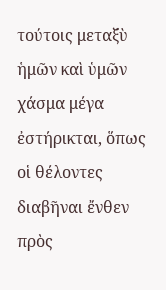τούτοις μεταξὺ ἡμῶν καὶ ὑμῶν χάσμα μέγα ἐστήρικται, ὅπως οἱ θέλοντες διαβῆναι ἔνθεν πρὸς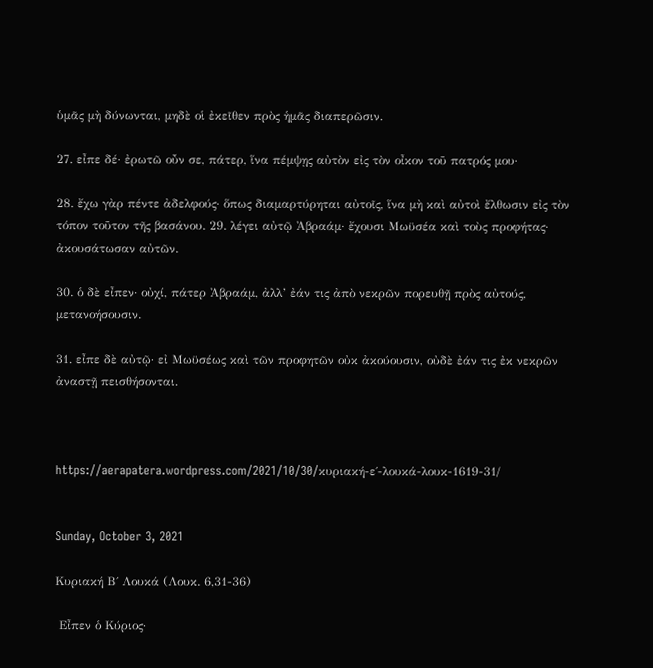ὑμᾶς μὴ δύνωνται, μηδὲ οἱ ἐκεῖθεν πρὸς ἡμᾶς διαπερῶσιν.

27. εἶπε δέ· ἐρωτῶ οὖν σε, πάτερ, ἵνα πέμψῃς αὐτὸν εἰς τὸν οἶκον τοῦ πατρός μου·

28. ἔχω γὰρ πέντε ἀδελφούς· ὅπως διαμαρτύρηται αὐτοῖς, ἵνα μὴ καὶ αὐτοὶ ἔλθωσιν εἰς τὸν τόπον τοῦτον τῆς βασάνου. 29. λέγει αὐτῷ Ἀβραάμ· ἔχουσι Μωϋσέα καὶ τοὺς προφήτας· ἀκουσάτωσαν αὐτῶν.

30. ὁ δὲ εἶπεν· οὐχί, πάτερ Ἀβραάμ, ἀλλ’ ἐάν τις ἀπὸ νεκρῶν πορευθῇ πρὸς αὐτούς, μετανοήσουσιν.

31. εἶπε δὲ αὐτῷ· εἰ Μωϋσέως καὶ τῶν προφητῶν οὐκ ἀκούουσιν, οὐδὲ ἐάν τις ἐκ νεκρῶν ἀναστῇ πεισθήσονται.



https://aerapatera.wordpress.com/2021/10/30/κυριακή-ε΄-λουκά-λουκ-1619-31/


Sunday, October 3, 2021

Κυριακή Β΄ Λουκά (Λουκ. 6,31-36)

 Εἶπεν ὁ Κύριος·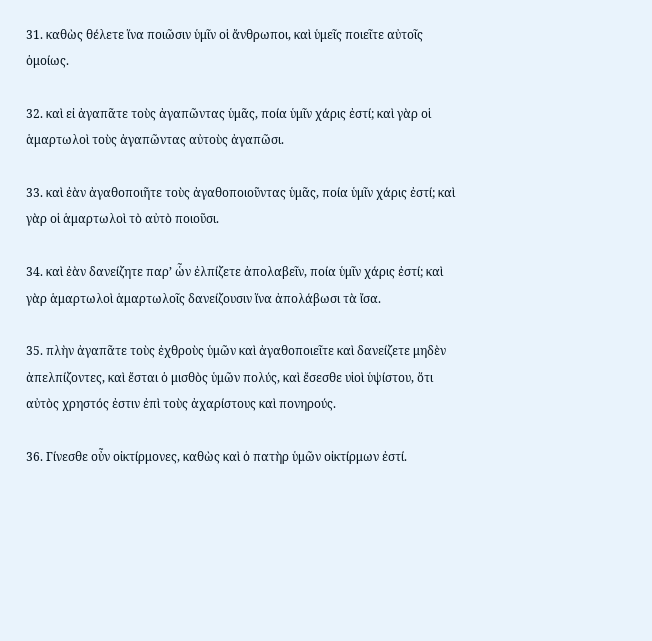31. καθὼς θέλετε ἵνα ποιῶσιν ὑμῖν οἱ ἄνθρωποι, καὶ ὑμεῖς ποιεῖτε αὐτοῖς ὁμοίως.

32. καὶ εἰ ἀγαπᾶτε τοὺς ἀγαπῶντας ὑμᾶς, ποία ὑμῖν χάρις ἐστί; καὶ γὰρ οἱ ἁμαρτωλοὶ τοὺς ἀγαπῶντας αὐτοὺς ἀγαπῶσι.

33. καὶ ἐὰν ἀγαθοποιῆτε τοὺς ἀγαθοποιοῦντας ὑμᾶς, ποία ὑμῖν χάρις ἐστί; καὶ γὰρ οἱ ἁμαρτωλοὶ τὸ αὐτὸ ποιοῦσι.

34. καὶ ἐὰν δανείζητε παρ’ ὧν ἐλπίζετε ἀπολαβεῖν, ποία ὑμῖν χάρις ἐστί; καὶ γὰρ ἁμαρτωλοὶ ἁμαρτωλοῖς δανείζουσιν ἵνα ἀπολάβωσι τὰ ἴσα.

35. πλὴν ἀγαπᾶτε τοὺς ἐχθροὺς ὑμῶν καὶ ἀγαθοποιεῖτε καὶ δανείζετε μηδὲν ἀπελπίζοντες, καὶ ἔσται ὁ μισθὸς ὑμῶν πολύς, καὶ ἔσεσθε υἱοὶ ὑψίστου, ὅτι αὐτὸς χρηστός ἐστιν ἐπὶ τοὺς ἀχαρίστους καὶ πονηρούς.

36. Γίνεσθε οὖν οἰκτίρμονες, καθὼς καὶ ὁ πατὴρ ὑμῶν οἰκτίρμων ἐστί.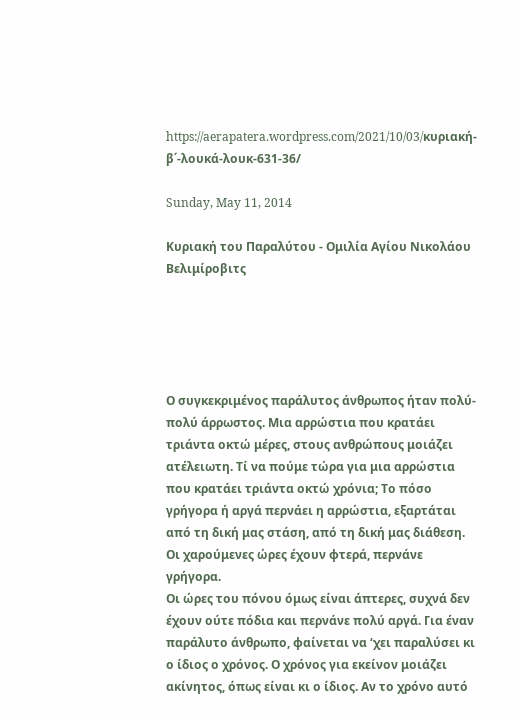https://aerapatera.wordpress.com/2021/10/03/κυριακή-β΄-λουκά-λουκ-631-36/

Sunday, May 11, 2014

Κυριακή του Παραλύτου - Ομιλία Αγίου Νικολάου Βελιμίροβιτς





Ο συγκεκριμένος παράλυτος άνθρωπος ήταν πολύ-πολύ άρρωστος. Μια αρρώστια που κρατάει τριάντα οκτώ μέρες, στους ανθρώπους μοιάζει ατέλειωτη. Τί να πούμε τώρα για μια αρρώστια που κρατάει τριάντα οκτώ χρόνια; Το πόσο γρήγορα ή αργά περνάει η αρρώστια, εξαρτάται από τη δική μας στάση, από τη δική μας διάθεση. Οι χαρούμενες ώρες έχουν φτερά, περνάνε γρήγορα.
Οι ώρες του πόνου όμως είναι άπτερες, συχνά δεν έχουν ούτε πόδια και περνάνε πολύ αργά. Για έναν παράλυτο άνθρωπο, φαίνεται να ‘χει παραλύσει κι ο ίδιος ο χρόνος. Ο χρόνος για εκείνον μοιάζει ακίνητος, όπως είναι κι ο ίδιος. Αν το χρόνο αυτό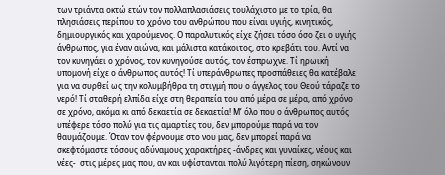των τριάντα οκτώ ετών τον πολλαπλασιάσεις τουλάχιστο με το τρία, θα πλησιάσεις περίπου το χρόνο του ανθρώπου που είναι υγιής, κινητικός, δημιουργικός και χαρούμενος. Ο παραλυτικός είχε ζήσει τόσο όσο ζει ο υγιής άνθρωπος, για έναν αιώνα, και μάλιστα κατάκοιτος, στο κρεβάτι του. Αντί να τον κυνηγάει ο χρόνος, τον κυνηγούσε αυτός, τον έσπρωχνε. Τί ηρωική υπομονή είχε ο άνθρωπος αυτός! Τί υπεράνθρωπες προσπάθειες θα κατέβαλε για να συρθεί ως την κολυμβήθρα τη στιγμή που ο άγγελος του Θεού τάραζε το νερό! Τί σταθερή ελπίδα είχε στη θεραπεία του από μέρα σε μέρα, από χρόνο σε χρόνο, ακόμα κι από δεκαετία σε δεκαετία! Μ’ όλο που ο άνθρωπος αυτός υπέφερε τόσο πολύ για τις αμαρτίες του, δεν μπορούμε παρά να τον θαυμάζουμε. Όταν τον φέρνουμε στο νου μας, δεν μπορεί παρά να σκεφτόμαστε τόσους αδύναμους χαρακτήρες -άνδρες και γυναίκες, νέους και νέες-  στις μέρες μας που, αν και υφίστανται πολύ λιγότερη πίεση, σηκώνουν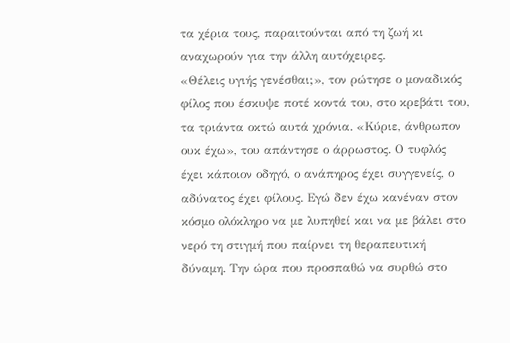τα χέρια τους, παραιτούνται από τη ζωή κι αναχωρούν για την άλλη αυτόχειρες.
«Θέλεις υγιής γενέσθαι;», τον ρώτησε ο μοναδικός φίλος που έσκυψε ποτέ κοντά του, στο κρεβάτι του, τα τριάντα οκτώ αυτά χρόνια. «Κύριε, άνθρωπον ουκ έχω», του απάντησε ο άρρωστος. Ο τυφλός έχει κάποιον οδηγό, ο ανάπηρος έχει συγγενείς, ο αδύνατος έχει φίλους. Εγώ δεν έχω κανέναν στον κόσμο ολόκληρο να με λυπηθεί και να με βάλει στο νερό τη στιγμή που παίρνει τη θεραπευτική δύναμη. Την ώρα που προσπαθώ να συρθώ στο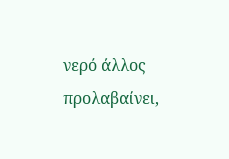νερό άλλος προλαβαίνει,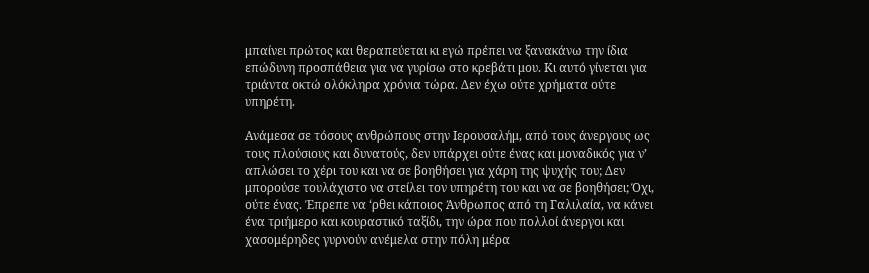μπαίνει πρώτος και θεραπεύεται κι εγώ πρέπει να ξανακάνω την ίδια επώδυνη προσπάθεια για να γυρίσω στο κρεβάτι μου. Κι αυτό γίνεται για τριάντα οκτώ ολόκληρα χρόνια τώρα. Δεν έχω ούτε χρήματα ούτε υπηρέτη.

Ανάμεσα σε τόσους ανθρώπους στην Ιερουσαλήμ, από τους άνεργους ως τους πλούσιους και δυνατούς, δεν υπάρχει ούτε ένας και μοναδικός για ν’ απλώσει το χέρι του και να σε βοηθήσει για χάρη της ψυχής του; Δεν μπορούσε τουλάχιστο να στείλει τον υπηρέτη του και να σε βοηθήσει; Όχι, ούτε ένας. Έπρεπε να ‘ρθει κάποιος Άνθρωπος από τη Γαλιλαία, να κάνει ένα τριήμερο και κουραστικό ταξίδι, την ώρα που πολλοί άνεργοι και χασομέρηδες γυρνούν ανέμελα στην πόλη μέρα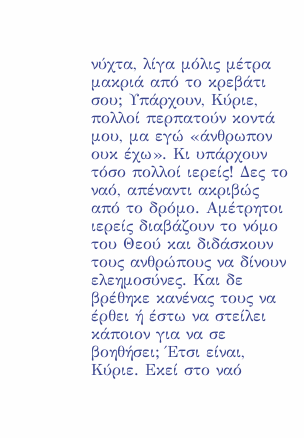νύχτα, λίγα μόλις μέτρα μακριά από το κρεβάτι σου; Υπάρχουν, Κύριε, πολλοί περπατούν κοντά μου, μα εγώ «άνθρωπον ουκ έχω». Κι υπάρχουν τόσο πολλοί ιερείς! Δες το ναό, απέναντι ακριβώς από το δρόμο. Αμέτρητοι ιερείς διαβάζουν το νόμο του Θεού και διδάσκουν τους ανθρώπους να δίνουν ελεημοσύνες. Και δε βρέθηκε κανένας τους να έρθει ή έστω να στείλει κάποιον για να σε βοηθήσει; Έτσι είναι, Κύριε. Εκεί στο ναό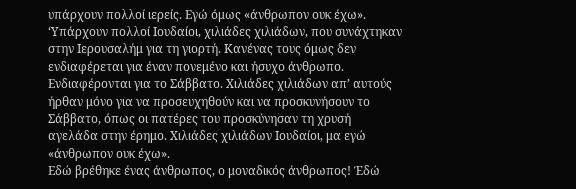υπάρχουν πολλοί ιερείς. Εγώ όμως «άνθρωπον ουκ έχω». ‘Υπάρχουν πολλοί Ιουδαίοι, χιλιάδες χιλιάδων, που συνάχτηκαν στην Ιερουσαλήμ για τη γιορτή. Κανένας τους όμως δεν ενδιαφέρεται για έναν πονεμένο και ήσυχο άνθρωπο. Ενδιαφέρονται για το Σάββατο. Χιλιάδες χιλιάδων απ’ αυτούς ήρθαν μόνο για να προσευχηθούν και να προσκυνήσουν το Σάββατο, όπως οι πατέρες του προσκύνησαν τη χρυσή αγελάδα στην έρημο. Χιλιάδες χιλιάδων Ιουδαίοι, μα εγώ «άνθρωπον ουκ έχω».
Εδώ βρέθηκε ένας άνθρωπος, ο μοναδικός άνθρωπος! Έδώ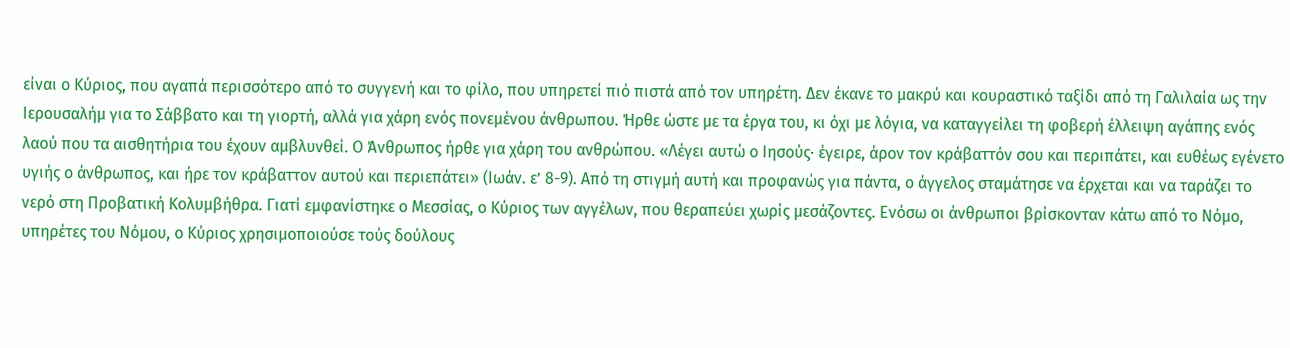είναι ο Κύριος, που αγαπά περισσότερο από το συγγενή και το φίλο, που υπηρετεί πιό πιστά από τον υπηρέτη. Δεν έκανε το μακρύ και κουραστικό ταξίδι από τη Γαλιλαία ως την Ιερουσαλήμ για το Σάββατο και τη γιορτή, αλλά για χάρη ενός πονεμένου άνθρωπου. Ήρθε ώστε με τα έργα του, κι όχι με λόγια, να καταγγείλει τη φοβερή έλλειψη αγάπης ενός λαού που τα αισθητήρια του έχουν αμβλυνθεί. Ο Άνθρωπος ήρθε για χάρη του ανθρώπου. «Λέγει αυτώ ο Ιησούς· έγειρε, άρον τον κράβαττόν σου και περιπάτει, και ευθέως εγένετο υγιής ο άνθρωπος, και ήρε τον κράβαττον αυτού και περιεπάτει» (Ιωάν. ε’ 8-9). Από τη στιγμή αυτή και προφανώς για πάντα, ο άγγελος σταμάτησε να έρχεται και να ταράζει το νερό στη Προβατική Κολυμβήθρα. Γιατί εμφανίστηκε ο Μεσσίας, ο Κύριος των αγγέλων, που θεραπεύει χωρίς μεσάζοντες. Ενόσω οι άνθρωποι βρίσκονταν κάτω από το Νόμο, υπηρέτες του Νόμου, ο Κύριος χρησιμοποιούσε τούς δούλους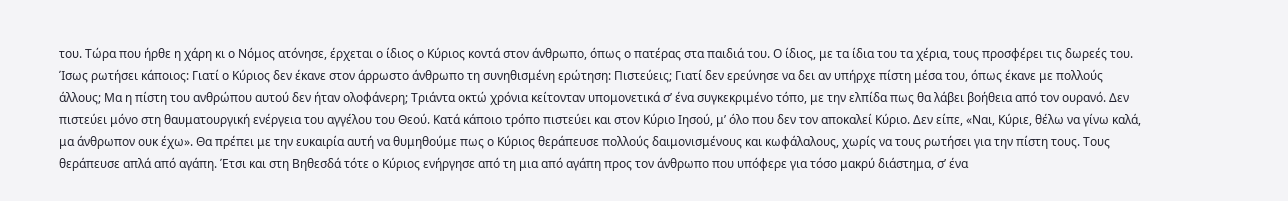του. Τώρα που ήρθε η χάρη κι ο Νόμος ατόνησε, έρχεται ο ίδιος ο Κύριος κοντά στον άνθρωπο, όπως ο πατέρας στα παιδιά του. Ο ίδιος, με τα ίδια του τα χέρια, τους προσφέρει τις δωρεές του.
Ίσως ρωτήσει κάποιος: Γιατί ο Κύριος δεν έκανε στον άρρωστο άνθρωπο τη συνηθισμένη ερώτηση: Πιστεύεις; Γιατί δεν ερεύνησε να δει αν υπήρχε πίστη μέσα του, όπως έκανε με πολλούς άλλους; Μα η πίστη του ανθρώπου αυτού δεν ήταν ολοφάνερη; Τριάντα οκτώ χρόνια κείτονταν υπομονετικά σ’ ένα συγκεκριμένο τόπο, με την ελπίδα πως θα λάβει βοήθεια από τον ουρανό. Δεν πιστεύει μόνο στη θαυματουργική ενέργεια του αγγέλου του Θεού. Κατά κάποιο τρόπο πιστεύει και στον Κύριο Ιησού, μ’ όλο που δεν τον αποκαλεί Κύριο. Δεν είπε, «Ναι, Κύριε, θέλω να γίνω καλά, μα άνθρωπον ουκ έχω». Θα πρέπει με την ευκαιρία αυτή να θυμηθούμε πως ο Κύριος θεράπευσε πολλούς δαιμονισμένους και κωφάλαλους, χωρίς να τους ρωτήσει για την πίστη τους. Τους θεράπευσε απλά από αγάπη. Έτσι και στη Βηθεσδά τότε ο Κύριος ενήργησε από τη μια από αγάπη προς τον άνθρωπο που υπόφερε για τόσο μακρύ διάστημα, σ’ ένα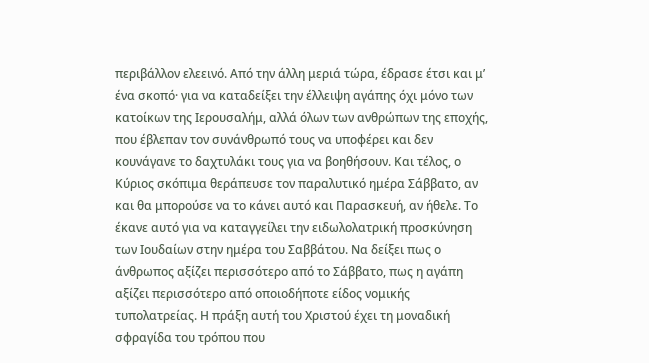περιβάλλον ελεεινό. Από την άλλη μεριά τώρα, έδρασε έτσι και μ’ ένα σκοπό· για να καταδείξει την έλλειψη αγάπης όχι μόνο των κατοίκων της Ιερουσαλήμ, αλλά όλων των ανθρώπων της εποχής, που έβλεπαν τον συνάνθρωπό τους να υποφέρει και δεν κουνάγανε το δαχτυλάκι τους για να βοηθήσουν. Και τέλος, ο Κύριος σκόπιμα θεράπευσε τον παραλυτικό ημέρα Σάββατο, αν και θα μπορούσε να το κάνει αυτό και Παρασκευή, αν ήθελε. Το έκανε αυτό για να καταγγείλει την ειδωλολατρική προσκύνηση των Ιουδαίων στην ημέρα του Σαββάτου. Να δείξει πως ο άνθρωπος αξίζει περισσότερο από το Σάββατο, πως η αγάπη αξίζει περισσότερο από οποιοδήποτε είδος νομικής τυπολατρείας. Η πράξη αυτή του Χριστού έχει τη μοναδική σφραγίδα του τρόπου που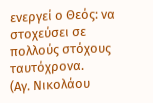ενεργεί ο Θεός: να στοχεύσει σε πολλούς στόχους ταυτόχρονα.
(Αγ. Νικολάου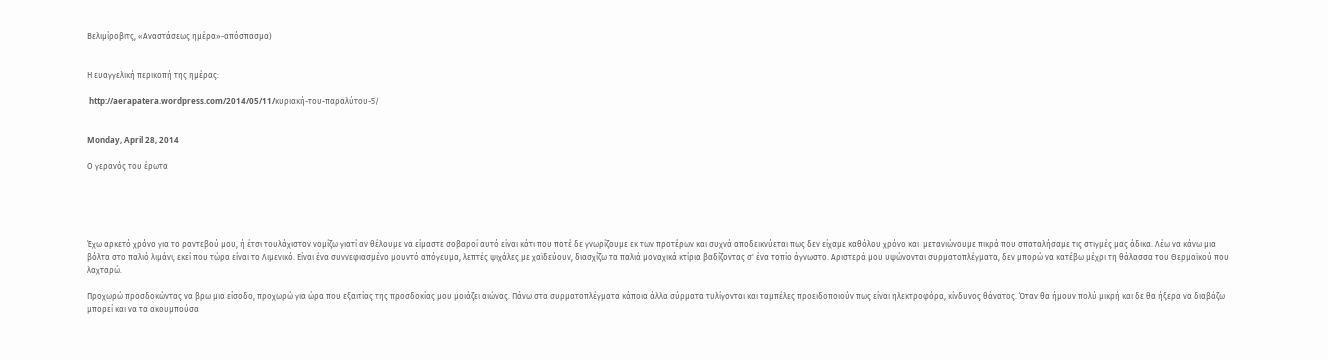Βελιμίροβιτς, «Αναστάσεως ημέρα»-απόσπασμα)


Η ευαγγελική περικοπή της ημέρας:

 http://aerapatera.wordpress.com/2014/05/11/κυριακή-του-παραλύτου-5/


Monday, April 28, 2014

Ο γερανός του έρωτα





Έχω αρκετό χρόνο για το ραντεβού μου, ή έτσι τουλάχιστον νομίζω γιατί αν θέλουμε να είμαστε σοβαροί αυτό είναι κάτι που ποτέ δε γνωρίζουμε εκ των προτέρων και συχνά αποδεικνύεται πως δεν είχαμε καθόλου χρόνο και  μετανιώνουμε πικρά που σπαταλήσαμε τις στιγμές μας άδικα. Λέω να κάνω μια βόλτα στο παλιό λιμάνι, εκεί που τώρα είναι το Λιμενικό. Είναι ένα συννεφιασμένο μουντό απόγευμα, λεπτές ψιχάλες με χαϊδεύουν, διασχίζω τα παλιά μοναχικά κτίρια βαδίζοντας σ' ένα τοπίο άγνωστο. Αριστερά μου υψώνονται συρματοπλέγματα, δεν μπορώ να κατέβω μέχρι τη θάλασσα του Θερμαϊκού που λαχταρώ.

Προχωρώ προσδοκώντας να βρω μια είσοδο, προχωρώ για ώρα που εξαιτίας της προσδοκίας μου μοιάζει αιώνας. Πάνω στα συρματοπλέγματα κάποια άλλα σύρματα τυλίγονται και ταμπέλες προειδοποιούν πως είναι ηλεκτροφόρα, κίνδυνος θάνατος. Όταν θα ήμουν πολύ μικρή και δε θα ήξερα να διαβάζω μπορεί και να τα ακουμπούσα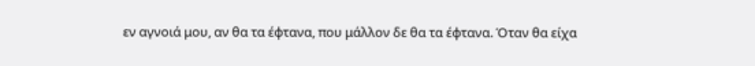εν αγνοιά μου, αν θα τα έφτανα, που μάλλον δε θα τα έφτανα. Όταν θα είχα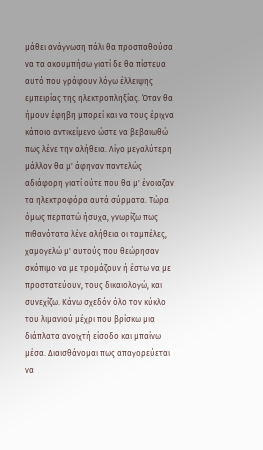μάθει ανάγνωση πάλι θα προσπαθούσα να τα ακουμπήσω γιατί δε θα πίστευα αυτό που γράφουν λόγω έλλειψης εμπειρίας της ηλεκτροπληξίας. Όταν θα ήμουν έφηβη μπορεί και να τους έριχνα κάποιο αντικείμενο ώστε να βεβαιωθώ πως λένε την αλήθεια. Λίγο μεγαλύτερη μάλλον θα μ' άφηναν παντελώς αδιάφορη γιατί ούτε που θα μ' ένοιαζαν τα ηλεκτροφόρα αυτά σύρματα. Τώρα όμως περπατώ ήσυχα, γνωρίζω πως πιθανότατα λένε αλήθεια οι ταμπέλες, χαμογελώ μ' αυτούς που θεώρησαν σκόπιμο να με τρομάζουν ή έστω να με προστατεύουν, τους δικαιολογώ, και συνεχίζω. Κάνω σχεδόν όλο τον κύκλο του λιμανιού μέχρι που βρίσκω μια διάπλατα ανοιχτή είσοδο και μπαίνω μέσα. Διαισθάνομαι πως απαγορεύεται να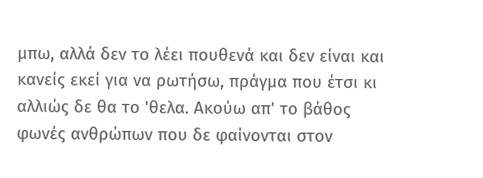μπω, αλλά δεν το λέει πουθενά και δεν είναι και κανείς εκεί για να ρωτήσω, πράγμα που έτσι κι αλλιώς δε θα το 'θελα. Ακούω απ' το βάθος φωνές ανθρώπων που δε φαίνονται στον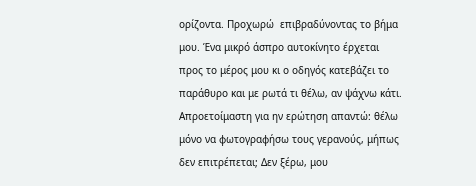ορίζοντα. Προχωρώ  επιβραδύνοντας το βήμα μου. Ένα μικρό άσπρο αυτοκίνητο έρχεται προς το μέρος μου κι ο οδηγός κατεβάζει το παράθυρο και με ρωτά τι θέλω, αν ψάχνω κάτι. Απροετοίμαστη για ην ερώτηση απαντώ: θέλω μόνο να φωτογραφήσω τους γερανούς, μήπως δεν επιτρέπεται; Δεν ξέρω, μου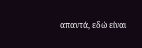απαντά, εδώ είναι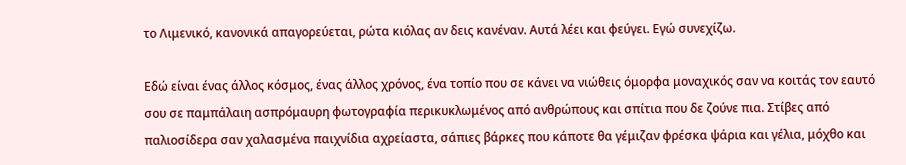το Λιμενικό, κανονικά απαγορεύεται, ρώτα κιόλας αν δεις κανέναν. Αυτά λέει και φεύγει. Εγώ συνεχίζω.

Εδώ είναι ένας άλλος κόσμος, ένας άλλος χρόνος, ένα τοπίο που σε κάνει να νιώθεις όμορφα μοναχικός σαν να κοιτάς τον εαυτό σου σε παμπάλαιη ασπρόμαυρη φωτογραφία περικυκλωμένος από ανθρώπους και σπίτια που δε ζούνε πια. Στίβες από παλιοσίδερα σαν χαλασμένα παιχνίδια αχρείαστα, σάπιες βάρκες που κάποτε θα γέμιζαν φρέσκα ψάρια και γέλια, μόχθο και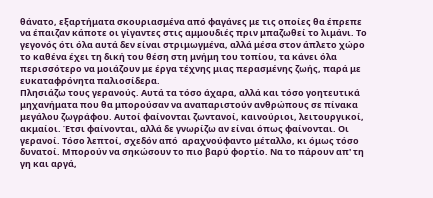θάνατο, εξαρτήματα σκουριασμένα από φαγάνες με τις οποίες θα έπρεπε να έπαιζαν κάποτε οι γίγαντες στις αμμουδιές πριν μπαζωθεί το λιμάνι. Το γεγονός ότι όλα αυτά δεν είναι στριμωγμένα, αλλά μέσα στον άπλετο χώρο το καθένα έχει τη δική του θέση στη μνήμη του τοπίου, τα κάνει όλα περισσότερο να μοιάζουν με έργα τέχνης μιας περασμένης ζωής, παρά με ευκαταφρόνητα παλιοσίδερα.
Πλησιάζω τους γερανούς. Αυτά τα τόσο άχαρα, αλλά και τόσο γοητευτικά μηχανήματα που θα μπορούσαν να αναπαριστούν ανθρώπους σε πίνακα μεγάλου ζωγράφου. Αυτοί φαίνονται ζωντανοί, καινούριοι, λειτουργικοί, ακμαίοι. Έτσι φαίνονται, αλλά δε γνωρίζω αν είναι όπως φαίνονται. Οι γερανοί. Τόσο λεπτοί, σχεδόν από  αραχνούφαντο μέταλλο, κι όμως τόσο δυνατοί. Μπορούν να σηκώσουν το πιο βαρύ φορτίο. Να το πάρουν απ' τη γη και αργά,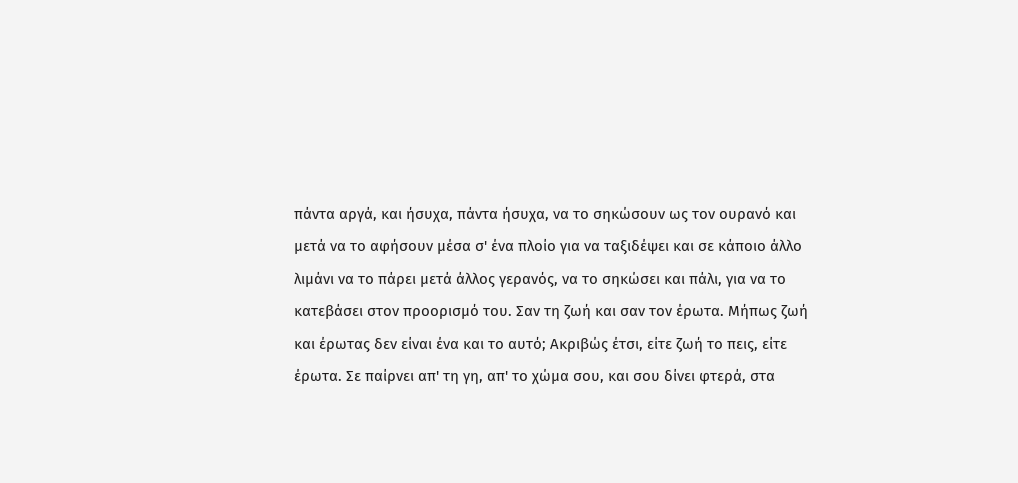πάντα αργά, και ήσυχα, πάντα ήσυχα, να το σηκώσουν ως τον ουρανό και μετά να το αφήσουν μέσα σ' ένα πλοίο για να ταξιδέψει και σε κάποιο άλλο λιμάνι να το πάρει μετά άλλος γερανός, να το σηκώσει και πάλι, για να το κατεβάσει στον προορισμό του. Σαν τη ζωή και σαν τον έρωτα. Μήπως ζωή και έρωτας δεν είναι ένα και το αυτό; Ακριβώς έτσι, είτε ζωή το πεις, είτε έρωτα. Σε παίρνει απ' τη γη, απ' το χώμα σου, και σου δίνει φτερά, στα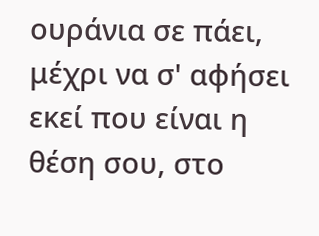ουράνια σε πάει, μέχρι να σ' αφήσει εκεί που είναι η θέση σου, στο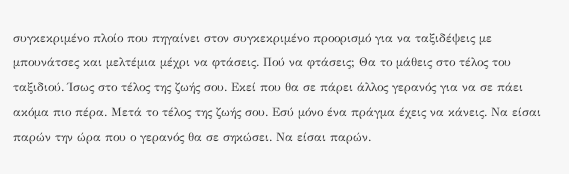συγκεκριμένο πλοίο που πηγαίνει στον συγκεκριμένο προορισμό για να ταξιδέψεις με μπουνάτσες και μελτέμια μέχρι να φτάσεις. Πού να φτάσεις; Θα το μάθεις στο τέλος του ταξιδιού. Ίσως στο τέλος της ζωής σου. Εκεί που θα σε πάρει άλλος γερανός για να σε πάει ακόμα πιο πέρα. Μετά το τέλος της ζωής σου. Εσύ μόνο ένα πράγμα έχεις να κάνεις. Να είσαι παρών την ώρα που ο γερανός θα σε σηκώσει. Να είσαι παρών.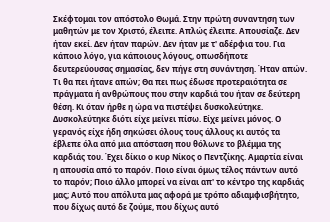Σκέφτομαι τον απόστολο Θωμά. Στην πρώτη συναντηση των μαθητών με τον Χριστό, έλειπε. Απλώς έλειπε. Απουσίαζε. Δεν ήταν εκεί. Δεν ήταν παρών. Δεν ήταν με τ' αδέρφια του. Για κάποιο λόγο, για κάποιους λόγους, οπωσδήποτε δευτερεύουσας σημασίας, δεν πήγε στη συνάντηση. Ήταν απών. Τι θα πει ήτανε απών; Θα πει πως έδωσε προτεραιότητα σε πράγματα ή ανθρώπους που στην καρδιά του ήταν σε δεύτερη θέση. Κι όταν ήρθε η ώρα να πιστέψει δυσκολεύτηκε. Δυσκολεύτηκε διότι είχε μείνει πίσω. Είχε μείνει μόνος. Ο γερανός είχε ήδη σηκώσει όλους τους άλλους κι αυτός τα έβλεπε όλα από μια απόσταση που θόλωνε το βλέμμα της καρδιάς του. Έχει δίκιο ο κυρ Νίκος ο Πεντζίκης. Αμαρτία είναι η απουσία από το παρόν. Ποιο είναι όμως τέλος πάντων αυτό το παρόν; Ποιο άλλο μπορεί να είναι απ' το κέντρο της καρδιάς μας; Αυτό που απόλυτα μας αφορά με τρόπο αδιαμφισβήτητο, που δίχως αυτό δε ζούμε, που δίχως αυτό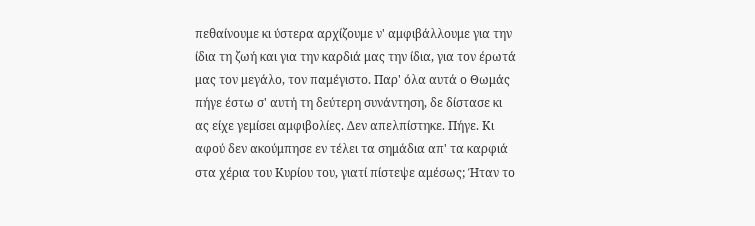πεθαίνουμε κι ύστερα αρχίζουμε ν' αμφιβάλλουμε για την ίδια τη ζωή και για την καρδιά μας την ίδια, για τον έρωτά μας τον μεγάλο, τον παμέγιστο. Παρ' όλα αυτά ο Θωμάς πήγε έστω σ' αυτή τη δεύτερη συνάντηση, δε δίστασε κι ας είχε γεμίσει αμφιβολίες. Δεν απελπίστηκε. Πήγε. Κι αφού δεν ακούμπησε εν τέλει τα σημάδια απ' τα καρφιά στα χέρια του Κυρίου του, γιατί πίστεψε αμέσως; Ήταν το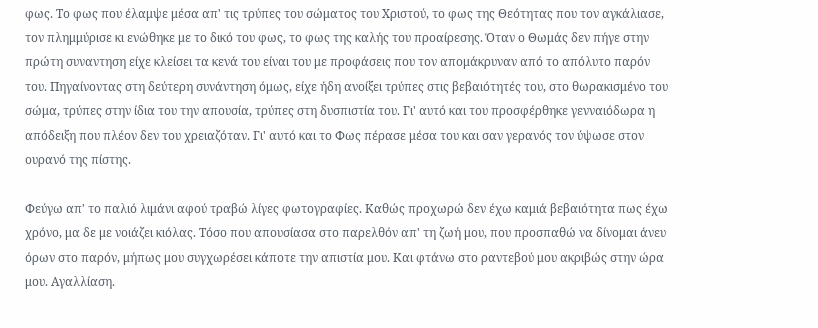φως. Το φως που έλαμψε μέσα απ' τις τρύπες του σώματος του Χριστού, το φως της Θεότητας που τον αγκάλιασε, τον πλημμύρισε κι ενώθηκε με το δικό του φως, το φως της καλής του προαίρεσης. Όταν ο Θωμάς δεν πήγε στην πρώτη συναντηση είχε κλείσει τα κενά του είναι του με προφάσεις που τον απομάκρυναν από το απόλυτο παρόν του. Πηγαίνοντας στη δεύτερη συνάντηση όμως, είχε ήδη ανοίξει τρύπες στις βεβαιότητές του, στο θωρακισμένο του σώμα, τρύπες στην ίδια του την απουσία, τρύπες στη δυσπιστία του. Γι' αυτό και του προσφέρθηκε γενναιόδωρα η απόδειξη που πλέον δεν του χρειαζόταν. Γι' αυτό και το Φως πέρασε μέσα του και σαν γερανός τον ύψωσε στον ουρανό της πίστης.

Φεύγω απ' το παλιό λιμάνι αφού τραβώ λίγες φωτογραφίες. Καθώς προχωρώ δεν έχω καμιά βεβαιότητα πως έχω χρόνο, μα δε με νοιάζει κιόλας. Τόσο που απουσίασα στο παρελθόν απ' τη ζωή μου, που προσπαθώ να δίνομαι άνευ όρων στο παρόν, μήπως μου συγχωρέσει κάποτε την απιστία μου. Και φτάνω στο ραντεβού μου ακριβώς στην ώρα μου. Αγαλλίαση.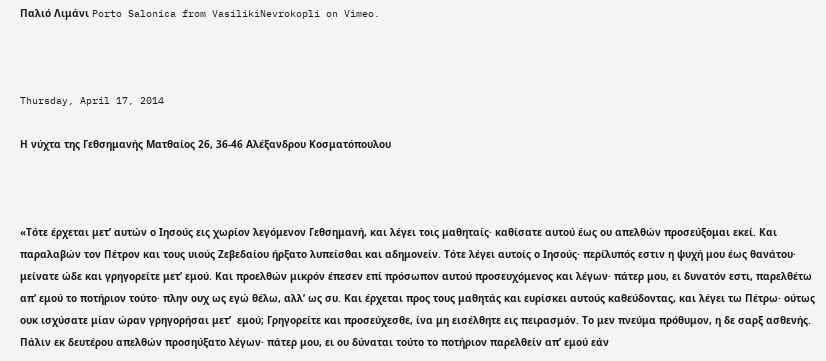Παλιό Λιμάνι Porto Salonica from VasilikiNevrokopli on Vimeo.



Thursday, April 17, 2014

Η νύχτα της Γεθσημανής Ματθαίος 26, 36-46 Αλέξανδρου Κοσματόπουλου



«Τότε έρχεται μετ’ αυτών ο Ιησούς εις χωρίον λεγόμενον Γεθσημανή, και λέγει τοις μαθηταίς· καθίσατε αυτού έως ου απελθών προσεύξομαι εκεί. Και παραλαβών τον Πέτρον και τους υιούς Ζεβεδαίου ήρξατο λυπείσθαι και αδημονείν. Τότε λέγει αυτοίς ο Ιησούς· περίλυπός εστιν η ψυχή μου έως θανάτου· μείνατε ώδε και γρηγορείτε μετ’ εμού. Και προελθών μικρόν έπεσεν επί πρόσωπον αυτού προσευχόμενος και λέγων· πάτερ μου, ει δυνατόν εστι, παρελθέτω απ’ εμού το ποτήριον τούτο· πλην ουχ ως εγώ θέλω, αλλ’ ως συ. Και έρχεται προς τους μαθητάς και ευρίσκει αυτούς καθεύδοντας, και λέγει τω Πέτρω· ούτως ουκ ισχύσατε μίαν ώραν γρηγορήσαι μετ’  εμού; Γρηγορείτε και προσεύχεσθε, ίνα μη εισέλθητε εις πειρασμόν. Το μεν πνεύμα πρόθυμον, η δε σαρξ ασθενής. Πάλιν εκ δευτέρου απελθών προσηύξατο λέγων· πάτερ μου, ει ου δύναται τούτο το ποτήριον παρελθείν απ’ εμού εάν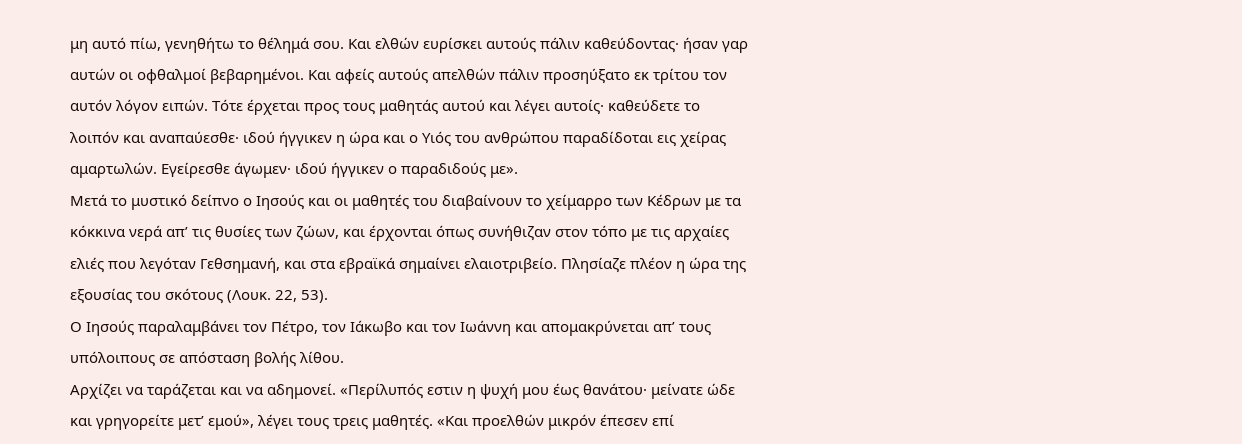μη αυτό πίω, γενηθήτω το θέλημά σου. Και ελθών ευρίσκει αυτούς πάλιν καθεύδοντας· ήσαν γαρ αυτών οι οφθαλμοί βεβαρημένοι. Και αφείς αυτούς απελθών πάλιν προσηύξατο εκ τρίτου τον αυτόν λόγον ειπών. Τότε έρχεται προς τους μαθητάς αυτού και λέγει αυτοίς· καθεύδετε το λοιπόν και αναπαύεσθε· ιδού ήγγικεν η ώρα και ο Υιός του ανθρώπου παραδίδοται εις χείρας αμαρτωλών. Εγείρεσθε άγωμεν· ιδού ήγγικεν ο παραδιδούς με».
Μετά το μυστικό δείπνο ο Ιησούς και οι μαθητές του διαβαίνουν το χείμαρρο των Κέδρων με τα κόκκινα νερά απ’ τις θυσίες των ζώων, και έρχονται όπως συνήθιζαν στον τόπο με τις αρχαίες ελιές που λεγόταν Γεθσημανή, και στα εβραϊκά σημαίνει ελαιοτριβείο. Πλησίαζε πλέον η ώρα της εξουσίας του σκότους (Λουκ. 22, 53).
Ο Ιησούς παραλαμβάνει τον Πέτρο, τον Ιάκωβο και τον Ιωάννη και απομακρύνεται απ’ τους υπόλοιπους σε απόσταση βολής λίθου.
Αρχίζει να ταράζεται και να αδημονεί. «Περίλυπός εστιν η ψυχή μου έως θανάτου· μείνατε ώδε και γρηγορείτε μετ’ εμού», λέγει τους τρεις μαθητές. «Και προελθών μικρόν έπεσεν επί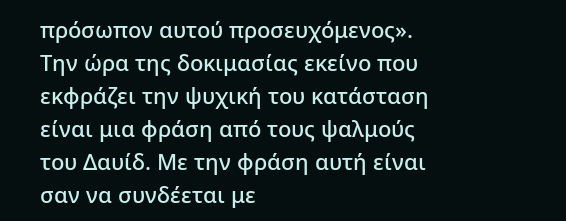πρόσωπον αυτού προσευχόμενος». Την ώρα της δοκιμασίας εκείνο που εκφράζει την ψυχική του κατάσταση είναι μια φράση από τους ψαλμούς του Δαυίδ. Με την φράση αυτή είναι σαν να συνδέεται με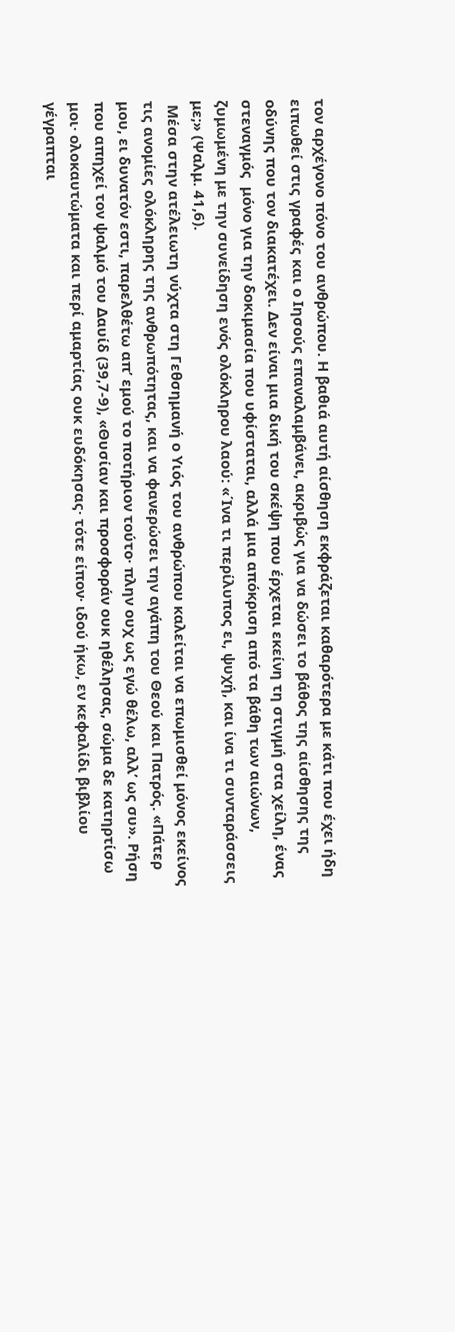τον αρχέγονο πόνο του ανθρώπου. Η βαθιά αυτή αίσθηση εκφράζεται καθαρότερα με κάτι που έχει ήδη ειπωθεί στις γραφές και ο Ιησούς επαναλαμβάνει, ακριβώς για να δώσει το βάθος της αίσθησης της οδύνης που τον διακατέχει. Δεν είναι μια δική του σκέψη που έρχεται εκείνη τη στιγμή στα χείλη, ένας στεναγμός  μόνο για την δοκιμασία που υφίσταται, αλλά μια απόκριση από τα βάθη των αιώνων, ζυμωμένη με την συνείδηση ενός ολόκληρου λαού: «΄Ινα τι περίλυπος ει, ψυχή, και ίνα τι συνταράσσεις με;» (Ψαλμ. 41,6).
 Μέσα στην ατέλειωτη νύχτα στη Γεθσημανή ο Υιός του ανθρώπου καλείται να επωμισθεί μόνος εκείνος τις ανομίες ολόκληρης της ανθρωπότητας, και να φανερώσει την αγάπη του Θεού και Πατρός. «Πάτερ μου, ει δυνατόν εστι, παρελθέτω απ’ εμού το ποτήριον τούτο· πλην ουχ ως εγώ θέλω, αλλ’ ως συ». Ρήση που απηχεί τον ψαλμό του Δαυίδ (39,7-9), «Θυσίαν και προσφοράν ουκ ηθέλησας, σώμα δε κατηρτίσω μοι· ολοκαυτώματα και περί αμαρτίας ουκ ευδόκησας· τότε είπον· ιδού ήκω, εν κεφαλίδι βιβλίου γέγραπται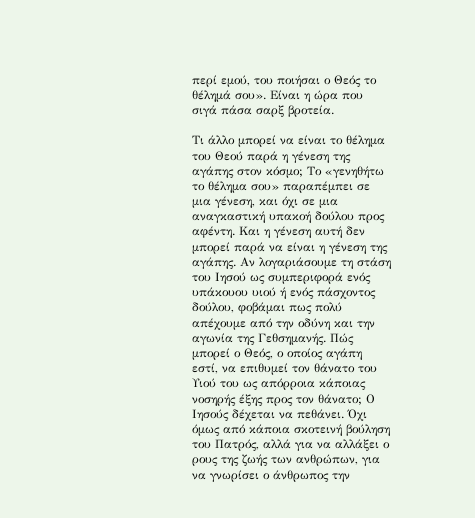περί εμού, του ποιήσαι ο Θεός το θέλημά σου». Είναι η ώρα που σιγά πάσα σαρξ βροτεία.

Τι άλλο μπορεί να είναι το θέλημα του Θεού παρά η γένεση της αγάπης στον κόσμο; Το «γενηθήτω το θέλημα σου» παραπέμπει σε μια γένεση, και όχι σε μια αναγκαστική υπακοή δούλου προς αφέντη. Και η γένεση αυτή δεν μπορεί παρά να είναι η γένεση της αγάπης. Αν λογαριάσουμε τη στάση του Ιησού ως συμπεριφορά ενός υπάκουου υιού ή ενός πάσχοντος δούλου, φοβάμαι πως πολύ απέχουμε από την οδύνη και την αγωνία της Γεθσημανής. Πώς μπορεί ο Θεός, ο οποίος αγάπη εστί, να επιθυμεί τον θάνατο του Υιού του ως απόρροια κάποιας νοσηρής έξης προς τον θάνατο; Ο Ιησούς δέχεται να πεθάνει. Όχι όμως από κάποια σκοτεινή βούληση του Πατρός, αλλά για να αλλάξει ο ρους της ζωής των ανθρώπων, για να γνωρίσει ο άνθρωπος την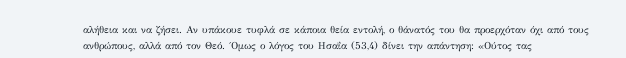αλήθεια και να ζήσει. Αν υπάκουε τυφλά σε κάποια θεία εντολή, ο θάνατός του θα προερχόταν όχι από τους ανθρώπους, αλλά από τον Θεό. ΄Ομως ο λόγος του Ησαΐα (53,4) δίνει την απάντηση: «Ούτος τας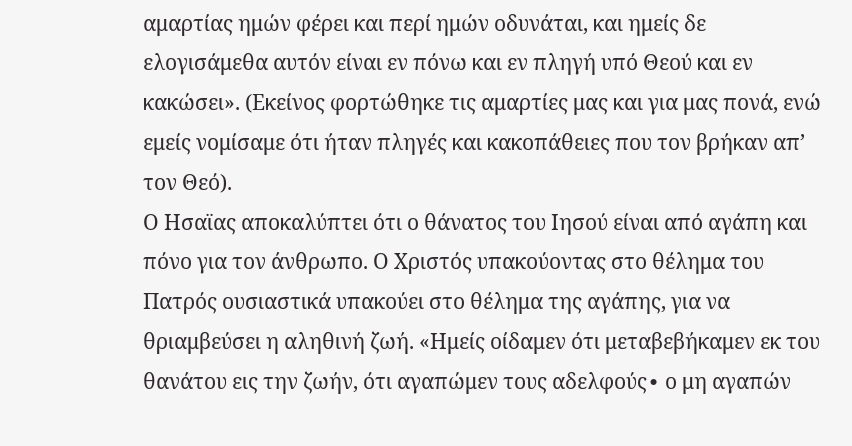αμαρτίας ημών φέρει και περί ημών οδυνάται, και ημείς δε ελογισάμεθα αυτόν είναι εν πόνω και εν πληγή υπό Θεού και εν κακώσει». (Εκείνος φορτώθηκε τις αμαρτίες μας και για μας πονά, ενώ εμείς νομίσαμε ότι ήταν πληγές και κακοπάθειες που τον βρήκαν απ’ τον Θεό).
Ο Ησαϊας αποκαλύπτει ότι ο θάνατος του Ιησού είναι από αγάπη και πόνο για τον άνθρωπο. Ο Χριστός υπακούοντας στο θέλημα του Πατρός ουσιαστικά υπακούει στο θέλημα της αγάπης, για να θριαμβεύσει η αληθινή ζωή. «Ημείς οίδαμεν ότι μεταβεβήκαμεν εκ του θανάτου εις την ζωήν, ότι αγαπώμεν τους αδελφούς∙ ο μη αγαπών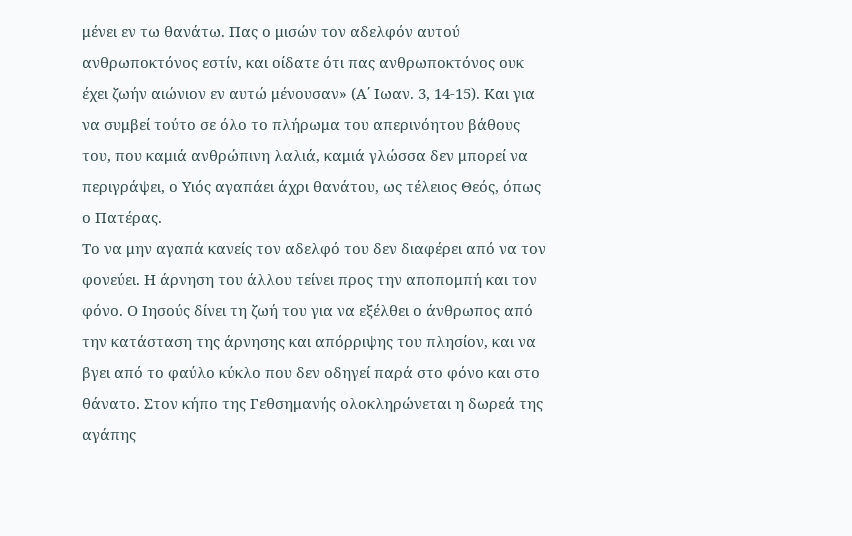μένει εν τω θανάτω. Πας ο μισών τον αδελφόν αυτού ανθρωποκτόνος εστίν, και οίδατε ότι πας ανθρωποκτόνος ουκ έχει ζωήν αιώνιον εν αυτώ μένουσαν» (Α΄ Ιωαν. 3, 14-15). Και για να συμβεί τούτο σε όλο το πλήρωμα του απερινόητου βάθους του, που καμιά ανθρώπινη λαλιά, καμιά γλώσσα δεν μπορεί να περιγράψει, ο Υιός αγαπάει άχρι θανάτου, ως τέλειος Θεός, όπως ο Πατέρας.
Το να μην αγαπά κανείς τον αδελφό του δεν διαφέρει από να τον φονεύει. Η άρνηση του άλλου τείνει προς την αποπομπή και τον φόνο. Ο Ιησούς δίνει τη ζωή του για να εξέλθει ο άνθρωπος από την κατάσταση της άρνησης και απόρριψης του πλησίον, και να βγει από το φαύλο κύκλο που δεν οδηγεί παρά στο φόνο και στο θάνατο. Στον κήπο της Γεθσημανής ολοκληρώνεται η δωρεά της αγάπης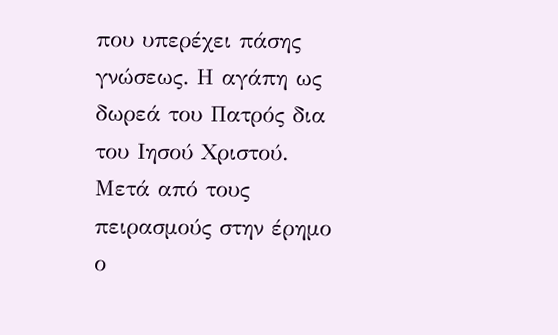που υπερέχει πάσης γνώσεως. Η αγάπη ως δωρεά του Πατρός δια του Ιησού Χριστού.
Μετά από τους πειρασμούς στην έρημο ο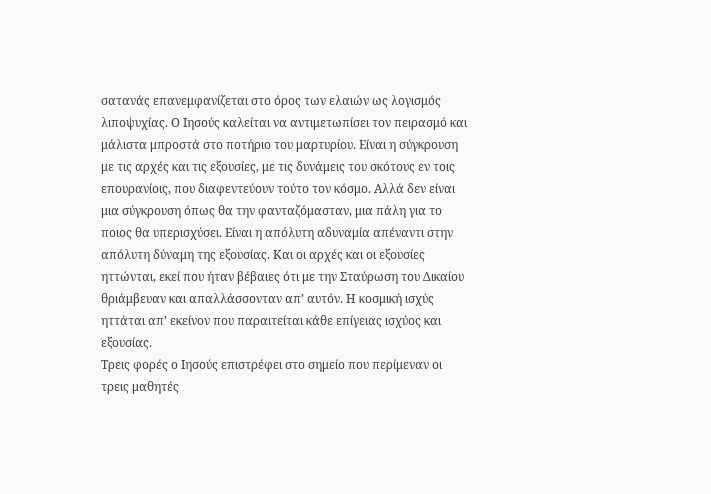σατανάς επανεμφανίζεται στο όρος των ελαιών ως λογισμός λιποψυχίας. Ο Ιησούς καλείται να αντιμετωπίσει τον πειρασμό και μάλιστα μπροστά στο ποτήριο του μαρτυρίου. Είναι η σύγκρουση με τις αρχές και τις εξουσίες, με τις δυνάμεις του σκότους εν τοις επουρανίοις, που διαφεντεύουν τούτο τον κόσμο. Αλλά δεν είναι μια σύγκρουση όπως θα την φανταζόμασταν, μια πάλη για το ποιος θα υπερισχύσει. Είναι η απόλυτη αδυναμία απέναντι στην απόλυτη δύναμη της εξουσίας. Και οι αρχές και οι εξουσίες ηττώνται, εκεί που ήταν βέβαιες ότι με την Σταύρωση του Δικαίου θριάμβευαν και απαλλάσσονταν απ’ αυτόν. Η κοσμική ισχύς ηττάται απ’ εκείνον που παραιτείται κάθε επίγειας ισχύος και εξουσίας.
Τρεις φορές ο Ιησούς επιστρέφει στο σημείο που περίμεναν οι τρεις μαθητές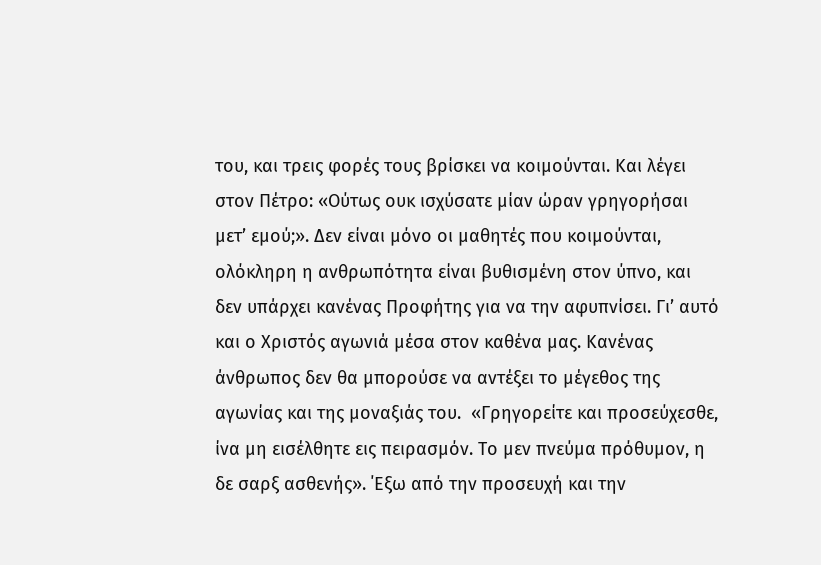του, και τρεις φορές τους βρίσκει να κοιμούνται. Και λέγει στον Πέτρο: «Ούτως ουκ ισχύσατε μίαν ώραν γρηγορήσαι μετ’ εμού;». Δεν είναι μόνο οι μαθητές που κοιμούνται, ολόκληρη η ανθρωπότητα είναι βυθισμένη στον ύπνο, και δεν υπάρχει κανένας Προφήτης για να την αφυπνίσει. Γι’ αυτό και ο Χριστός αγωνιά μέσα στον καθένα μας. Κανένας άνθρωπος δεν θα μπορούσε να αντέξει το μέγεθος της αγωνίας και της μοναξιάς του.  «Γρηγορείτε και προσεύχεσθε, ίνα μη εισέλθητε εις πειρασμόν. Το μεν πνεύμα πρόθυμον, η δε σαρξ ασθενής». ΄Εξω από την προσευχή και την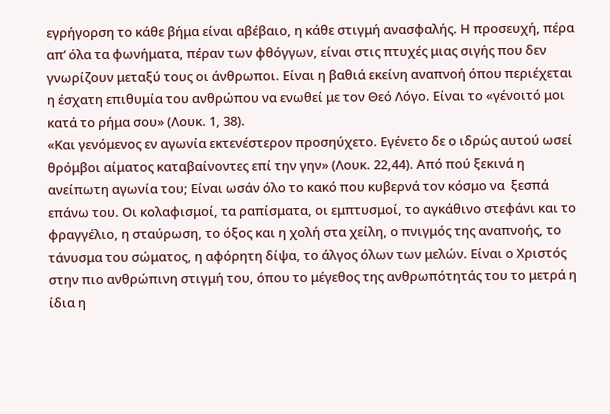εγρήγορση το κάθε βήμα είναι αβέβαιο, η κάθε στιγμή ανασφαλής. Η προσευχή, πέρα απ’ όλα τα φωνήματα, πέραν των φθόγγων, είναι στις πτυχές μιας σιγής που δεν γνωρίζουν μεταξύ τους οι άνθρωποι. Είναι η βαθιά εκείνη αναπνοή όπου περιέχεται η έσχατη επιθυμία του ανθρώπου να ενωθεί με τον Θεό Λόγο. Είναι το «γένοιτό μοι κατά το ρήμα σου» (Λουκ. 1, 38).
«Και γενόμενος εν αγωνία εκτενέστερον προσηύχετο. Εγένετο δε ο ιδρώς αυτού ωσεί θρόμβοι αίματος καταβαίνοντες επί την γην» (Λουκ. 22,44). Από πού ξεκινά η ανείπωτη αγωνία του; Είναι ωσάν όλο το κακό που κυβερνά τον κόσμο να  ξεσπά επάνω του. Οι κολαφισμοί, τα ραπίσματα, οι εμπτυσμοί, το αγκάθινο στεφάνι και το φραγγέλιο, η σταύρωση, το όξος και η χολή στα χείλη, ο πνιγμός της αναπνοής, το τάνυσμα του σώματος, η αφόρητη δίψα, το άλγος όλων των μελών. Είναι ο Χριστός στην πιο ανθρώπινη στιγμή του, όπου το μέγεθος της ανθρωπότητάς του το μετρά η ίδια η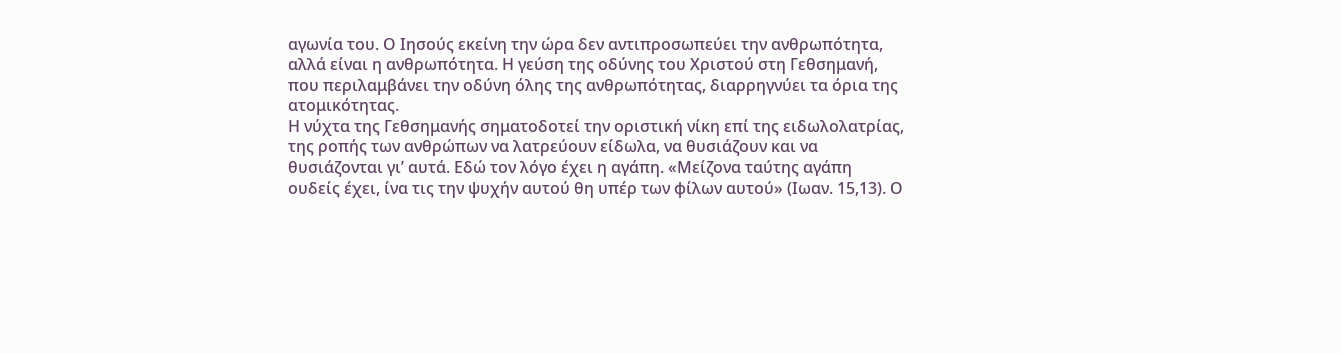αγωνία του. Ο Ιησούς εκείνη την ώρα δεν αντιπροσωπεύει την ανθρωπότητα, αλλά είναι η ανθρωπότητα. Η γεύση της οδύνης του Χριστού στη Γεθσημανή, που περιλαμβάνει την οδύνη όλης της ανθρωπότητας, διαρρηγνύει τα όρια της ατομικότητας.
Η νύχτα της Γεθσημανής σηματοδοτεί την οριστική νίκη επί της ειδωλολατρίας, της ροπής των ανθρώπων να λατρεύουν είδωλα, να θυσιάζουν και να  θυσιάζονται γι’ αυτά. Εδώ τον λόγο έχει η αγάπη. «Μείζονα ταύτης αγάπη ουδείς έχει, ίνα τις την ψυχήν αυτού θη υπέρ των φίλων αυτού» (Ιωαν. 15,13). Ο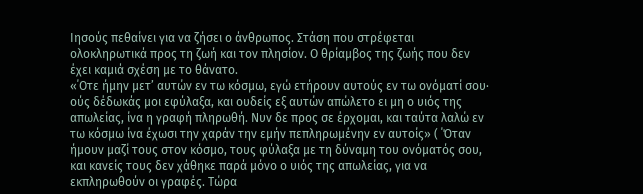Ιησούς πεθαίνει για να ζήσει ο άνθρωπος. Στάση που στρέφεται ολοκληρωτικά προς τη ζωή και τον πλησίον. Ο θρίαμβος της ζωής που δεν έχει καμιά σχέση με το θάνατο.
«΄Οτε ήμην μετ’ αυτών εν τω κόσμω, εγώ ετήρουν αυτούς εν τω ονόματί σου∙ ούς δέδωκάς μοι εφύλαξα, και ουδείς εξ αυτών απώλετο ει μη ο υιός της απωλείας, ίνα η γραφή πληρωθή. Νυν δε προς σε έρχομαι, και ταύτα λαλώ εν τω κόσμω ίνα έχωσι την χαράν την εμήν πεπληρωμένην εν αυτοίς» ( ΄Όταν ήμουν μαζί τους στον κόσμο, τους φύλαξα με τη δύναμη του ονόματός σου, και κανείς τους δεν χάθηκε παρά μόνο ο υιός της απωλείας, για να εκπληρωθούν οι γραφές. Τώρα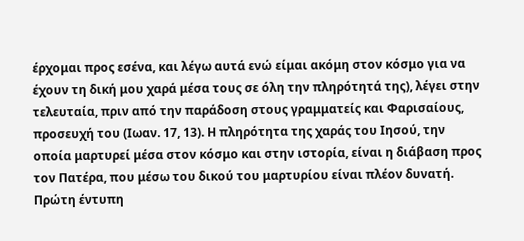έρχομαι προς εσένα, και λέγω αυτά ενώ είμαι ακόμη στον κόσμο για να έχουν τη δική μου χαρά μέσα τους σε όλη την πληρότητά της), λέγει στην τελευταία, πριν από την παράδοση στους γραμματείς και Φαρισαίους,  προσευχή του (Ιωαν. 17, 13). Η πληρότητα της χαράς του Ιησού, την οποία μαρτυρεί μέσα στον κόσμο και στην ιστορία, είναι η διάβαση προς τον Πατέρα, που μέσω του δικού του μαρτυρίου είναι πλέον δυνατή.
Πρώτη έντυπη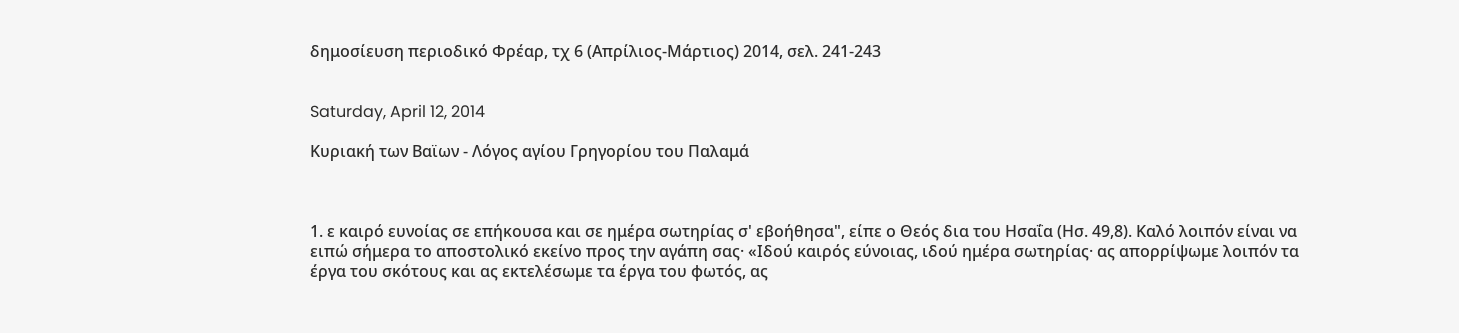δημοσίευση περιοδικό Φρέαρ, τχ 6 (Απρίλιος-Μάρτιος) 2014, σελ. 241-243


Saturday, April 12, 2014

Κυριακή των Βαϊων - Λόγος αγίου Γρηγορίου του Παλαμά



1. ε καιρό ευνοίας σε επήκουσα και σε ημέρα σωτηρίας σ' εβοήθησα", είπε ο Θεός δια του Ησαΐα (Ησ. 49,8). Καλό λοιπόν είναι να ειπώ σήμερα το αποστολικό εκείνο προς την αγάπη σας· «Ιδού καιρός εύνοιας, ιδού ημέρα σωτηρίας· ας απορρίψωμε λοιπόν τα έργα του σκότους και ας εκτελέσωμε τα έργα του φωτός, ας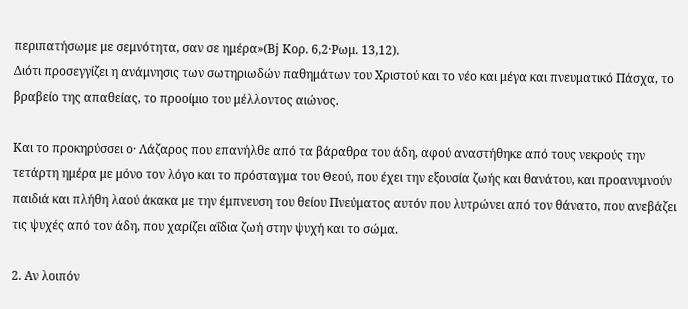περιπατήσωμε με σεμνότητα, σαν σε ημέρα»(Βϳ Κορ. 6,2·Ρωμ. 13,12).
Διότι προσεγγίζει η ανάμνησις των σωτηριωδών παθημάτων του Χριστού και το νέο και μέγα και πνευματικό Πάσχα, το βραβείο της απαθείας, το προοίμιο του μέλλοντος αιώνος.

Και το προκηρύσσει ο· Λάζαρος που επανήλθε από τα βάραθρα του άδη, αφού αναστήθηκε από τους νεκρούς την τετάρτη ημέρα με μόνο τον λόγο και το πρόσταγμα του Θεού, που έχει την εξουσία ζωής και θανάτου, και προανυμνούν παιδιά και πλήθη λαού άκακα με την έμπνευση του θείου Πνεύματος αυτόν που λυτρώνει από τον θάνατο, που ανεβάζει τις ψυχές από τον άδη, που χαρίζει αΐδια ζωή στην ψυχή και το σώμα.

2. Αν λοιπόν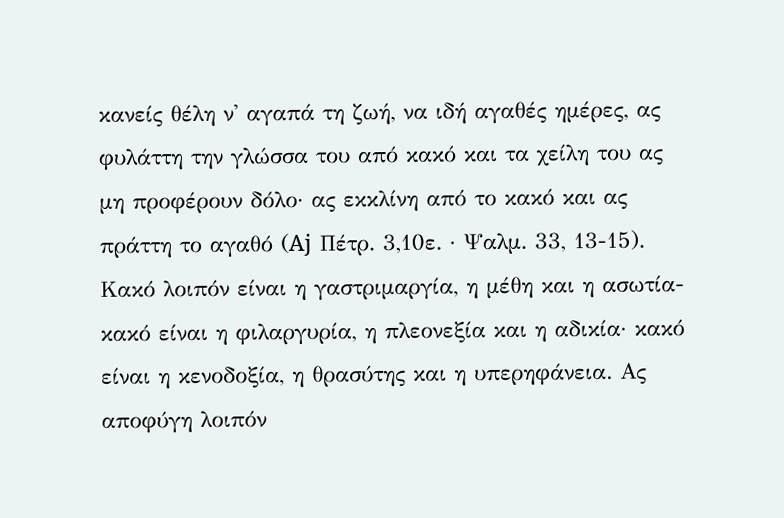κανείς θέλη ν' αγαπά τη ζωή, να ιδή αγαθές ημέρες, ας φυλάττη την γλώσσα του από κακό και τα χείλη του ας μη προφέρουν δόλο· ας εκκλίνη από το κακό και ας πράττη το αγαθό (Αϳ Πέτρ. 3,10ε. · Ψαλμ. 33, 13-15). Κακό λοιπόν είναι η γαστριμαργία, η μέθη και η ασωτία- κακό είναι η φιλαργυρία, η πλεονεξία και η αδικία· κακό είναι η κενοδοξία, η θρασύτης και η υπερηφάνεια. Ας αποφύγη λοιπόν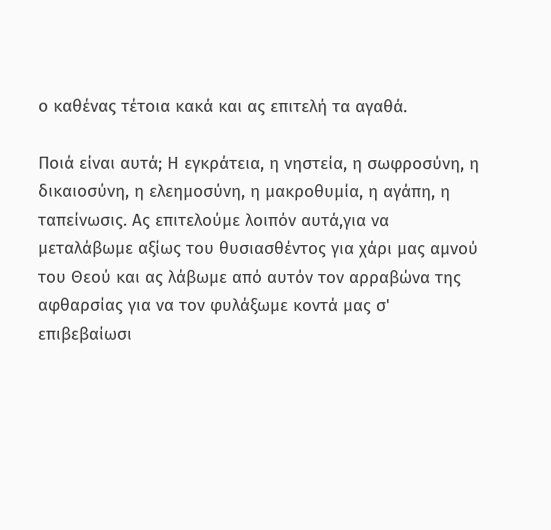ο καθένας τέτοια κακά και ας επιτελή τα αγαθά.

Ποιά είναι αυτά; Η εγκράτεια, η νηστεία, η σωφροσύνη, η δικαιοσύνη, η ελεημοσύνη, η μακροθυμία, η αγάπη, η ταπείνωσις. Ας επιτελούμε λοιπόν αυτά,για να μεταλάβωμε αξίως του θυσιασθέντος για χάρι μας αμνού του Θεού και ας λάβωμε από αυτόν τον αρραβώνα της αφθαρσίας για να τον φυλάξωμε κοντά μας σ' επιβεβαίωσι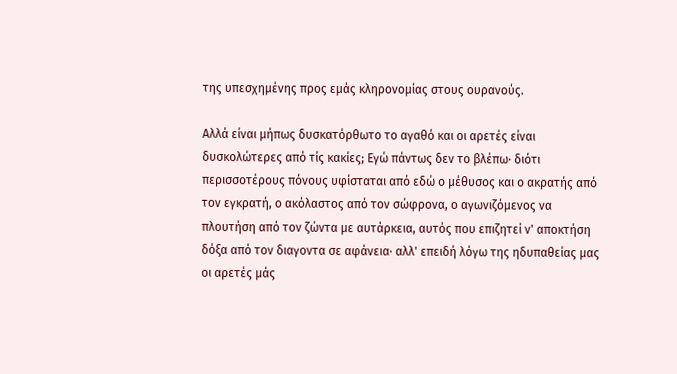της υπεσχημένης προς εμάς κληρονομίας στους ουρανούς.

Αλλά είναι μήπως δυσκατόρθωτο το αγαθό και οι αρετές είναι δυσκολώτερες από τίς κακίες; Εγώ πάντως δεν το βλέπω· διότι περισσοτέρους πόνους υφίσταται από εδώ ο μέθυσος και ο ακρατής από τον εγκρατή, ο ακόλαστος από τον σώφρονα, ο αγωνιζόμενος να πλουτήση από τον ζώντα με αυτάρκεια, αυτός που επιζητεί ν' αποκτήση δόξα από τον διαγοντα σε αφάνεια· αλλ' επειδή λόγω της ηδυπαθείας μας οι αρετές μάς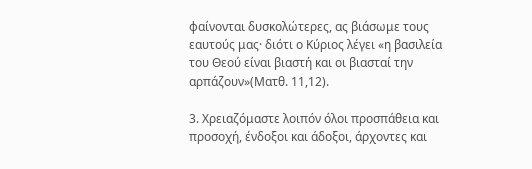φαίνονται δυσκολώτερες, ας βιάσωμε τους εαυτούς μας· διότι ο Κύριος λέγει «η βασιλεία του Θεού είναι βιαστή και οι βιασταί την αρπάζουν»(Ματθ. 11,12).

3. Χρειαζόμαστε λοιπόν όλοι προσπάθεια και προσοχή, ένδοξοι και άδοξοι, άρχοντες και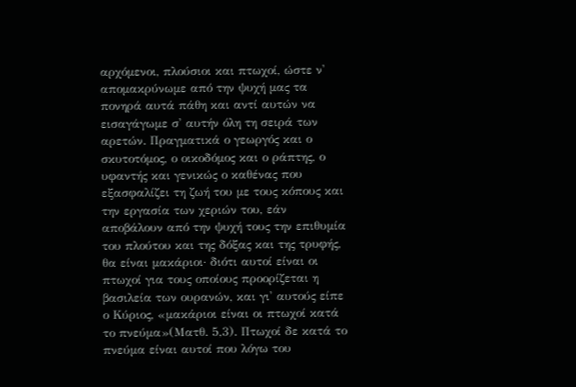αρχόμενοι, πλούσιοι και πτωχοί, ώστε ν' απομακρύνωμε από την ψυχή μας τα πονηρά αυτά πάθη και αντί αυτών να εισαγάγωμε σ' αυτήν όλη τη σειρά των αρετών. Πραγματικά ο γεωργός και ο σκυτοτόμος, ο οικοδόμος και ο ράπτης, ο υφαντής και γενικώς ο καθένας που εξασφαλίζει τη ζωή του με τους κόπους και την εργασία των χεριών του, εάν αποβάλουν από την ψυχή τους την επιθυμία του πλούτου και της δόξας και της τρυφής, θα είναι μακάριοι· διότι αυτοί είναι οι πτωχοί για τους οποίους προορίζεται η βασιλεία των ουρανών, και γι' αυτούς είπε ο Κύριος, «μακάριοι είναι οι πτωχοί κατά το πνεύμα»(Ματθ. 5,3). Πτωχοί δε κατά το πνεύμα είναι αυτοί που λόγω του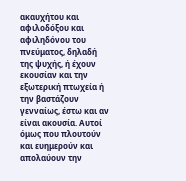ακαυχήτου και αφιλοδόξου και αφιληδόνου του πνεύματος, δηλαδή της ψυχής, ή έχουν εκουσίαν και την εξωτερική πτωχεία ή την βαστάζουν γενναίως, έστω και αν είναι ακουσία. Αυτοί όμως που πλουτούν και ευημερούν και απολαύουν την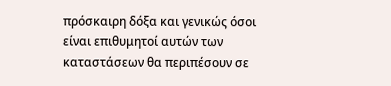πρόσκαιρη δόξα και γενικώς όσοι είναι επιθυμητοί αυτών των καταστάσεων θα περιπέσουν σε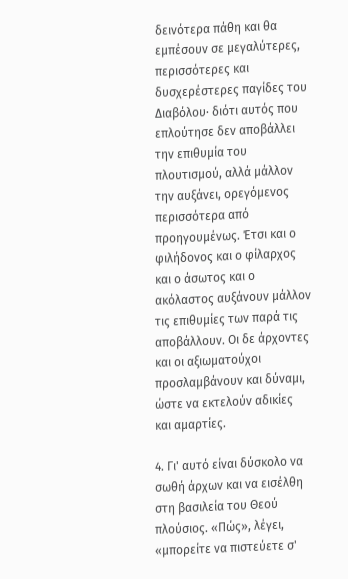δεινότερα πάθη και θα εμπέσουν σε μεγαλύτερες, περισσότερες και δυσχερέστερες παγίδες του Διαβόλου· διότι αυτός που επλούτησε δεν αποβάλλει την επιθυμία του πλουτισμού, αλλά μάλλον την αυξάνει, ορεγόμενος περισσότερα από προηγουμένως. Έτσι και ο φιλήδονος και ο φίλαρχος και ο άσωτος και ο ακόλαστος αυξάνουν μάλλον τις επιθυμίες των παρά τις αποβάλλουν. Οι δε άρχοντες και οι αξιωματούχοι προσλαμβάνουν και δύναμι, ώστε να εκτελούν αδικίες και αμαρτίες.

4. Γι' αυτό είναι δύσκολο να σωθή άρχων και να εισέλθη στη βασιλεία του Θεού πλούσιος. «Πώς», λέγει, «μπορείτε να πιστεύετε σ'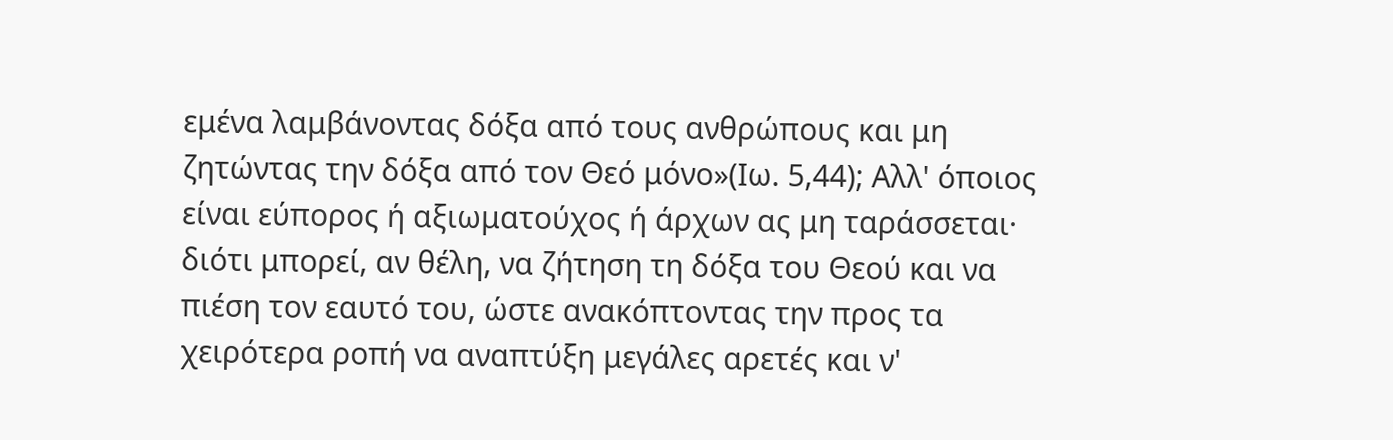εμένα λαμβάνοντας δόξα από τους ανθρώπους και μη ζητώντας την δόξα από τον Θεό μόνο»(Ιω. 5,44); Αλλ' όποιος είναι εύπορος ή αξιωματούχος ή άρχων ας μη ταράσσεται· διότι μπορεί, αν θέλη, να ζήτηση τη δόξα του Θεού και να πιέση τον εαυτό του, ώστε ανακόπτοντας την προς τα χειρότερα ροπή να αναπτύξη μεγάλες αρετές και ν'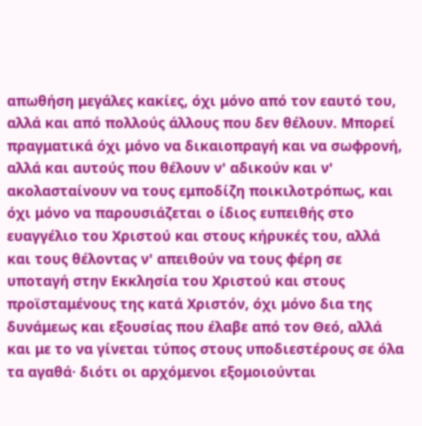απωθήση μεγάλες κακίες, όχι μόνο από τον εαυτό του, αλλά και από πολλούς άλλους που δεν θέλουν. Μπορεί πραγματικά όχι μόνο να δικαιοπραγή και να σωφρονή, αλλά και αυτούς που θέλουν ν' αδικούν και ν' ακολασταίνουν να τους εμποδίζη ποικιλοτρόπως, και όχι μόνο να παρουσιάζεται ο ίδιος ευπειθής στο ευαγγέλιο του Χριστού και στους κήρυκές του, αλλά και τους θέλοντας ν' απειθούν να τους φέρη σε υποταγή στην Εκκλησία του Χριστού και στους προϊσταμένους της κατά Χριστόν, όχι μόνο δια της δυνάμεως και εξουσίας που έλαβε από τον Θεό, αλλά και με το να γίνεται τύπος στους υποδιεστέρους σε όλα τα αγαθά· διότι οι αρχόμενοι εξομοιούνται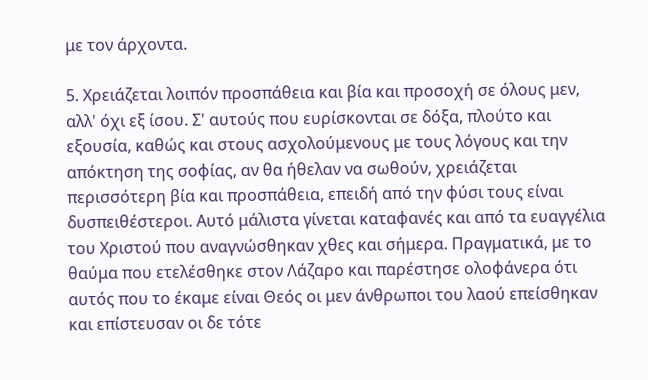με τον άρχοντα.

5. Χρειάζεται λοιπόν προσπάθεια και βία και προσοχή σε όλους μεν, αλλ' όχι εξ ίσου. Σ' αυτούς που ευρίσκονται σε δόξα, πλούτο και εξουσία, καθώς και στους ασχολούμενους με τους λόγους και την απόκτηση της σοφίας, αν θα ήθελαν να σωθούν, χρειάζεται περισσότερη βία και προσπάθεια, επειδή από την φύσι τους είναι δυσπειθέστεροι. Αυτό μάλιστα γίνεται καταφανές και από τα ευαγγέλια του Χριστού που αναγνώσθηκαν χθες και σήμερα. Πραγματικά, με το θαύμα που ετελέσθηκε στον Λάζαρο και παρέστησε ολοφάνερα ότι αυτός που το έκαμε είναι Θεός οι μεν άνθρωποι του λαού επείσθηκαν και επίστευσαν οι δε τότε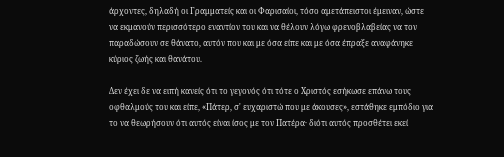άρχοντες, δηλαδή οι Γραμματείς και οι Φαρισαίοι, τόσο αμετάπειστοι έμειναν, ώστε να εκμανούν περισσότερο εναντίον του και να θέλουν λόγω φρενοβλαβείας να τον παραδώσουν σε θάνατο, αυτόν που και με όσα είπε και με όσα έπραξε αναφάνηκε κύριος ζωής και θανάτου.

Δεν έχει δε να ειπή κανείς ότι το γεγονός ότι τότε ο Χριστός εσήκωσε επάνω τους οφθαλμούς του και είπε, «Πάτερ, σ' ευχαριστώ που με άκουσες», εστάθηκε εμπόδιο για το να θεωρήσουν ότι αυτός είναι ίσος με τον Πατέρα· διότι αυτός προσθέτει εκεί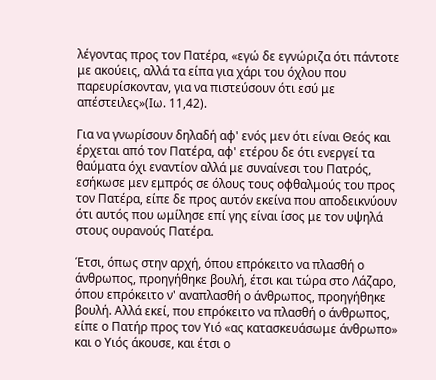λέγοντας προς τον Πατέρα, «εγώ δε εγνώριζα ότι πάντοτε με ακούεις, αλλά τα είπα για χάρι του όχλου που παρευρίσκονταν, για να πιστεύσουν ότι εσύ με απέστειλες»(Ιω. 11,42).

Για να γνωρίσουν δηλαδή αφ' ενός μεν ότι είναι Θεός και έρχεται από τον Πατέρα, αφ' ετέρου δε ότι ενεργεί τα θαύματα όχι εναντίον αλλά με συναίνεσι του Πατρός, εσήκωσε μεν εμπρός σε όλους τους οφθαλμούς του προς τον Πατέρα, είπε δε προς αυτόν εκείνα που αποδεικνύουν ότι αυτός που ωμίλησε επί γης είναι ίσος με τον υψηλά στους ουρανούς Πατέρα.

Έτσι, όπως στην αρχή, όπου επρόκειτο να πλασθή ο άνθρωπος, προηγήθηκε βουλή, έτσι και τώρα στο Λάζαρο, όπου επρόκειτο ν' αναπλασθή ο άνθρωπος, προηγήθηκε βουλή. Αλλά εκεί, που επρόκειτο να πλασθή ο άνθρωπος, είπε ο Πατήρ προς τον Υιό «ας κατασκευάσωμε άνθρωπο» και ο Υιός άκουσε, και έτσι ο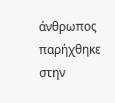άνθρωπος παρήχθηκε στην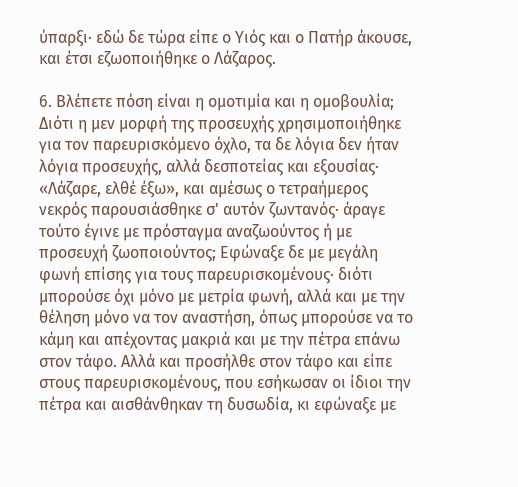ύπαρξι· εδώ δε τώρα είπε ο Υιός και ο Πατήρ άκουσε, και έτσι εζωοποιήθηκε ο Λάζαρος.

6. Βλέπετε πόση είναι η ομοτιμία και η ομοβουλία; Διότι η μεν μορφή της προσευχής χρησιμοποιήθηκε για τον παρευρισκόμενο όχλο, τα δε λόγια δεν ήταν λόγια προσευχής, αλλά δεσποτείας και εξουσίας· «Λάζαρε, ελθέ έξω», και αμέσως ο τετραήμερος νεκρός παρουσιάσθηκε σ' αυτόν ζωντανός· άραγε τούτο έγινε με πρόσταγμα αναζωούντος ή με προσευχή ζωοποιούντος; Εφώναξε δε με μεγάλη φωνή επίσης για τους παρευρισκομένους· διότι μπορούσε όχι μόνο με μετρία φωνή, αλλά και με την θέληση μόνο να τον αναστήση, όπως μπορούσε να το κάμη και απέχοντας μακριά και με την πέτρα επάνω στον τάφο. Αλλά και προσήλθε στον τάφο και είπε στους παρευρισκομένους, που εσήκωσαν οι ίδιοι την πέτρα και αισθάνθηκαν τη δυσωδία, κι εφώναξε με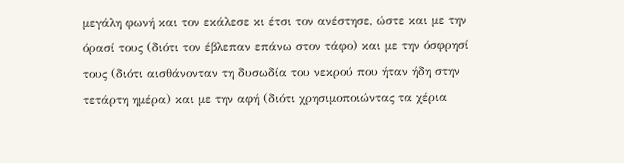μεγάλη φωνή και τον εκάλεσε κι έτσι τον ανέστησε, ώστε και με την όρασί τους (διότι τον έβλεπαν επάνω στον τάφο) και με την όσφρησί τους (διότι αισθάνονταν τη δυσωδία του νεκρού που ήταν ήδη στην τετάρτη ημέρα) και με την αφή (διότι χρησιμοποιώντας τα χέρια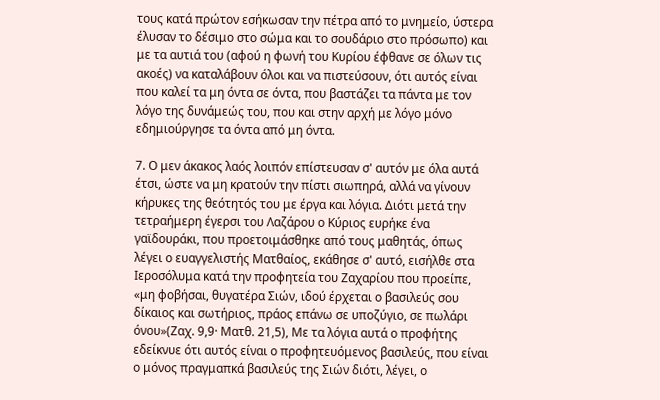τους κατά πρώτον εσήκωσαν την πέτρα από το μνημείο, ύστερα έλυσαν το δέσιμο στο σώμα και το σουδάριο στο πρόσωπο) και με τα αυτιά του (αφού η φωνή του Κυρίου έφθανε σε όλων τις ακοές) να καταλάβουν όλοι και να πιστεύσουν, ότι αυτός είναι που καλεί τα μη όντα σε όντα, που βαστάζει τα πάντα με τον λόγο της δυνάμεώς του, που και στην αρχή με λόγο μόνο εδημιούργησε τα όντα από μη όντα.

7. Ο μεν άκακος λαός λοιπόν επίστευσαν σ' αυτόν με όλα αυτά έτσι, ώστε να μη κρατούν την πίστι σιωπηρά, αλλά να γίνουν κήρυκες της θεότητός του με έργα και λόγια. Διότι μετά την τετραήμερη έγερσι του Λαζάρου ο Κύριος ευρήκε ένα γαϊδουράκι, που προετοιμάσθηκε από τους μαθητάς, όπως λέγει ο ευαγγελιστής Ματθαίος, εκάθησε σ' αυτό, εισήλθε στα Ιεροσόλυμα κατά την προφητεία του Ζαχαρίου που προείπε, «μη φοβήσαι, θυγατέρα Σιών, ιδού έρχεται ο βασιλεύς σου δίκαιος και σωτήριος, πράος επάνω σε υποζύγιο, σε πωλάρι όνου»(Ζαχ. 9,9· Ματθ. 21,5), Με τα λόγια αυτά ο προφήτης εδείκνυε ότι αυτός είναι ο προφητευόμενος βασιλεύς, που είναι ο μόνος πραγμαπκά βασιλεύς της Σιών διότι, λέγει, ο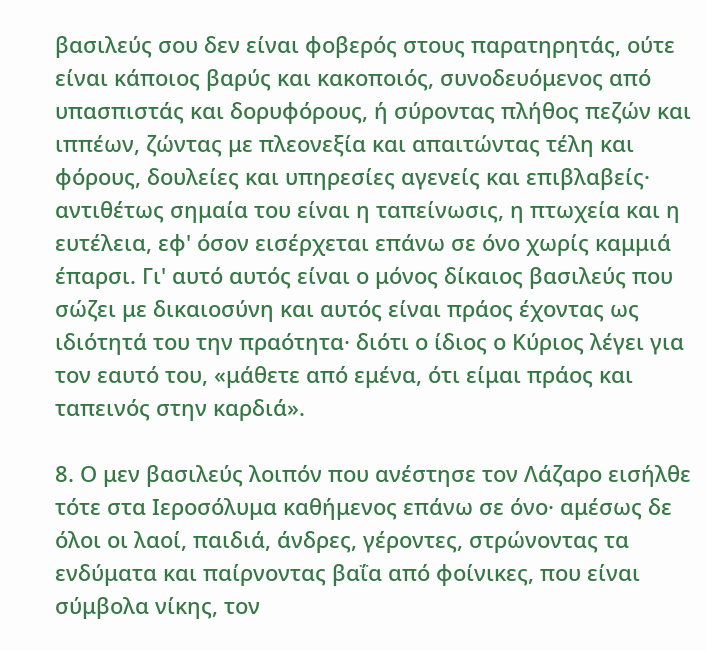βασιλεύς σου δεν είναι φοβερός στους παρατηρητάς, ούτε είναι κάποιος βαρύς και κακοποιός, συνοδευόμενος από υπασπιστάς και δορυφόρους, ή σύροντας πλήθος πεζών και ιππέων, ζώντας με πλεονεξία και απαιτώντας τέλη και φόρους, δουλείες και υπηρεσίες αγενείς και επιβλαβείς· αντιθέτως σημαία του είναι η ταπείνωσις, η πτωχεία και η ευτέλεια, εφ' όσον εισέρχεται επάνω σε όνο χωρίς καμμιά έπαρσι. Γι' αυτό αυτός είναι ο μόνος δίκαιος βασιλεύς που σώζει με δικαιοσύνη και αυτός είναι πράος έχοντας ως ιδιότητά του την πραότητα· διότι ο ίδιος ο Κύριος λέγει για τον εαυτό του, «μάθετε από εμένα, ότι είμαι πράος και ταπεινός στην καρδιά».

8. Ο μεν βασιλεύς λοιπόν που ανέστησε τον Λάζαρο εισήλθε τότε στα Ιεροσόλυμα καθήμενος επάνω σε όνο· αμέσως δε όλοι οι λαοί, παιδιά, άνδρες, γέροντες, στρώνοντας τα ενδύματα και παίρνοντας βαΐα από φοίνικες, που είναι σύμβολα νίκης, τον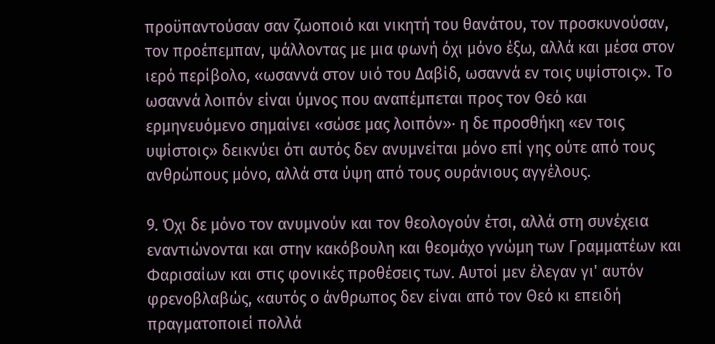προϋπαντούσαν σαν ζωοποιό και νικητή του θανάτου, τον προσκυνούσαν, τον προέπεμπαν, ψάλλοντας με μια φωνή όχι μόνο έξω, αλλά και μέσα στον ιερό περίβολο, «ωσαννά στον υιό του Δαβίδ, ωσαννά εν τοις υψίστοις». Το ωσαννά λοιπόν είναι ύμνος που αναπέμπεται προς τον Θεό και ερμηνευόμενο σημαίνει «σώσε μας λοιπόν»· η δε προσθήκη «εν τοις υψίστοις» δεικνύει ότι αυτός δεν ανυμνείται μόνο επί γης ούτε από τους ανθρώπους μόνο, αλλά στα ύψη από τους ουράνιους αγγέλους.

9. Όχι δε μόνο τον ανυμνούν και τον θεολογούν έτσι, αλλά στη συνέχεια εναντιώνονται και στην κακόβουλη και θεομάχο γνώμη των Γραμματέων και Φαρισαίων και στις φονικές προθέσεις των. Αυτοί μεν έλεγαν γι' αυτόν φρενοβλαβώς, «αυτός ο άνθρωπος δεν είναι από τον Θεό κι επειδή πραγματοποιεί πολλά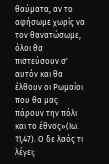θαύματα, αν το αφήσωμε χωρίς να τον θανατώσωμε, όλοι θα πιστεύσουν σ' αυτόν και θα έλθουν οι Ρωμαίοι που θα μας πάρουν την πόλι και το έθνος»(Ιω. 11,47). Ο δε λαός τι λέγει;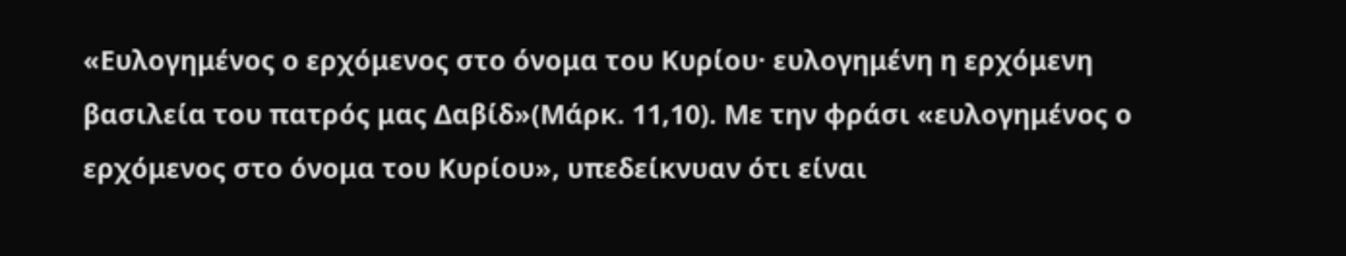«Ευλογημένος ο ερχόμενος στο όνομα του Κυρίου· ευλογημένη η ερχόμενη βασιλεία του πατρός μας Δαβίδ»(Μάρκ. 11,10). Με την φράσι «ευλογημένος ο ερχόμενος στο όνομα του Κυρίου», υπεδείκνυαν ότι είναι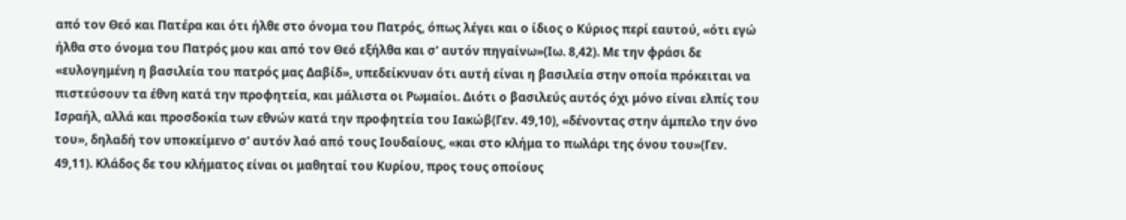από τον Θεό και Πατέρα και ότι ήλθε στο όνομα του Πατρός, όπως λέγει και ο ίδιος ο Κύριος περί εαυτού, «ότι εγώ ήλθα στο όνομα του Πατρός μου και από τον Θεό εξήλθα και σ' αυτόν πηγαίνω»(Ιω. 8,42). Με την φράσι δε «ευλογημένη η βασιλεία του πατρός μας Δαβίδ», υπεδείκνυαν ότι αυτή είναι η βασιλεία στην οποία πρόκειται να πιστεύσουν τα έθνη κατά την προφητεία, και μάλιστα οι Ρωμαίοι. Διότι ο βασιλεύς αυτός όχι μόνο είναι ελπίς του Ισραήλ, αλλά και προσδοκία των εθνών κατά την προφητεία του Ιακώβ(Γεν. 49,10), «δένοντας στην άμπελο την όνο του», δηλαδή τον υποκείμενο σ' αυτόν λαό από τους Ιουδαίους, «και στο κλήμα το πωλάρι της όνου του»(Γεν. 49,11). Κλάδος δε του κλήματος είναι οι μαθηταί του Κυρίου, προς τους οποίους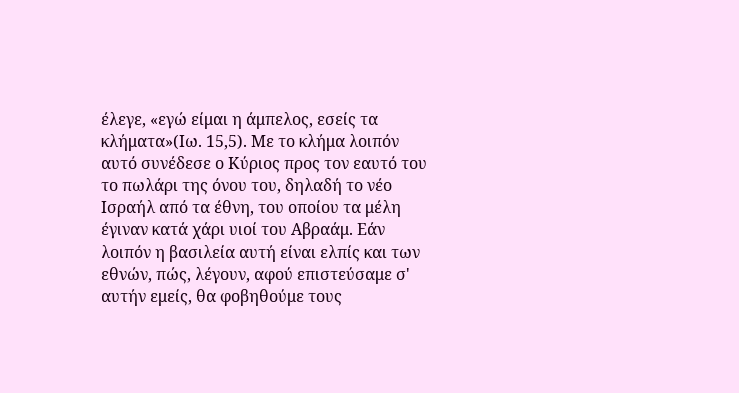έλεγε, «εγώ είμαι η άμπελος, εσείς τα κλήματα»(Ιω. 15,5). Με το κλήμα λοιπόν αυτό συνέδεσε ο Κύριος προς τον εαυτό του το πωλάρι της όνου του, δηλαδή το νέο Ισραήλ από τα έθνη, του οποίου τα μέλη έγιναν κατά χάρι υιοί του Αβραάμ. Εάν λοιπόν η βασιλεία αυτή είναι ελπίς και των εθνών, πώς, λέγουν, αφού επιστεύσαμε σ' αυτήν εμείς, θα φοβηθούμε τους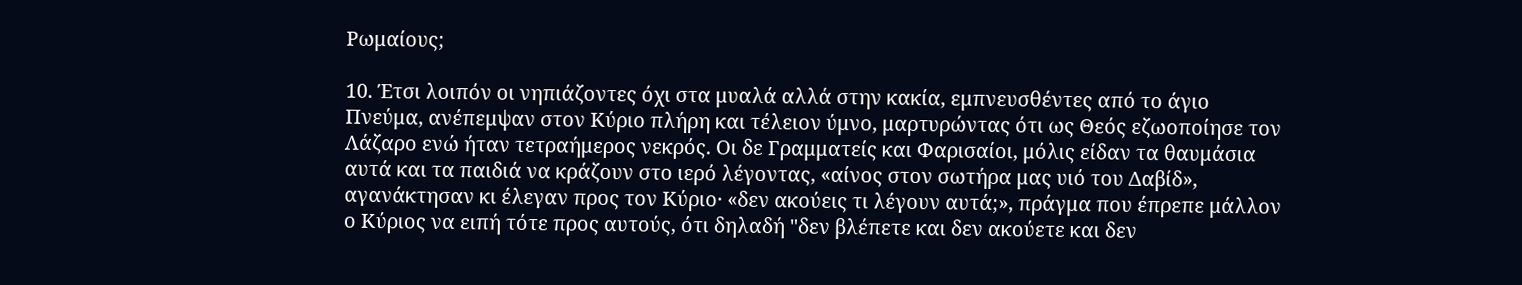Ρωμαίους;

10. Έτσι λοιπόν οι νηπιάζοντες όχι στα μυαλά αλλά στην κακία, εμπνευσθέντες από το άγιο Πνεύμα, ανέπεμψαν στον Κύριο πλήρη και τέλειον ύμνο, μαρτυρώντας ότι ως Θεός εζωοποίησε τον Λάζαρο ενώ ήταν τετραήμερος νεκρός. Οι δε Γραμματείς και Φαρισαίοι, μόλις είδαν τα θαυμάσια αυτά και τα παιδιά να κράζουν στο ιερό λέγοντας, «αίνος στον σωτήρα μας υιό του Δαβίδ», αγανάκτησαν κι έλεγαν προς τον Κύριο· «δεν ακούεις τι λέγουν αυτά;», πράγμα που έπρεπε μάλλον ο Κύριος να ειπή τότε προς αυτούς, ότι δηλαδή "δεν βλέπετε και δεν ακούετε και δεν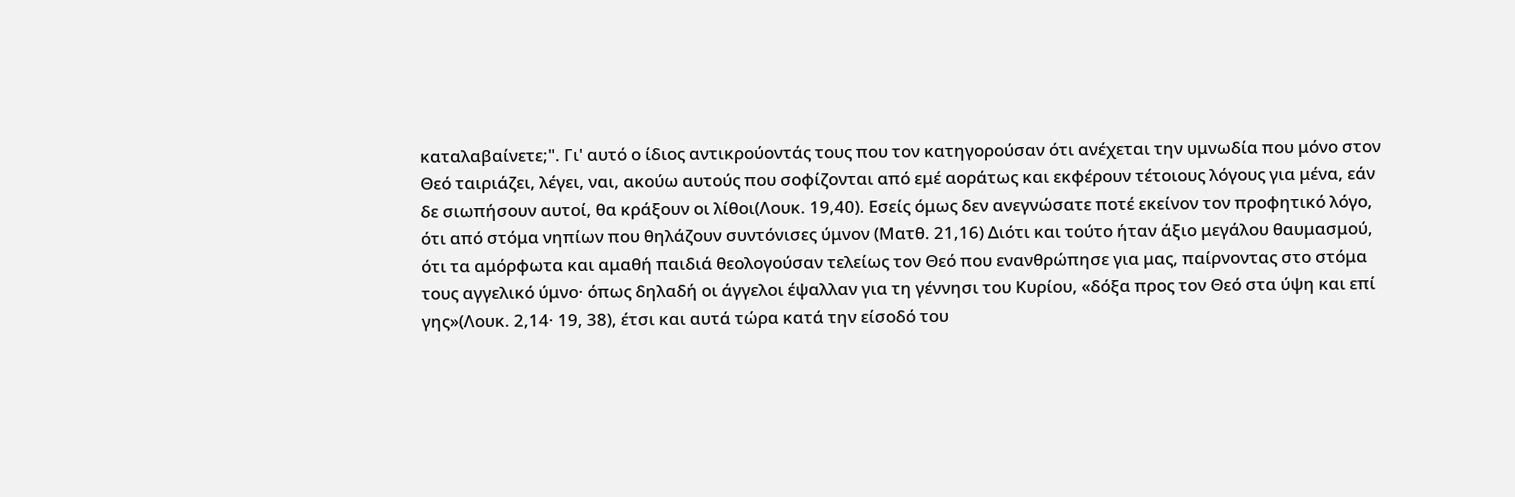καταλαβαίνετε;". Γι' αυτό ο ίδιος αντικρούοντάς τους που τον κατηγορούσαν ότι ανέχεται την υμνωδία που μόνο στον Θεό ταιριάζει, λέγει, ναι, ακούω αυτούς που σοφίζονται από εμέ αοράτως και εκφέρουν τέτοιους λόγους για μένα, εάν δε σιωπήσουν αυτοί, θα κράξουν οι λίθοι(Λουκ. 19,40). Εσείς όμως δεν ανεγνώσατε ποτέ εκείνον τον προφητικό λόγο, ότι από στόμα νηπίων που θηλάζουν συντόνισες ύμνον (Ματθ. 21,16) Διότι και τούτο ήταν άξιο μεγάλου θαυμασμού, ότι τα αμόρφωτα και αμαθή παιδιά θεολογούσαν τελείως τον Θεό που ενανθρώπησε για μας, παίρνοντας στο στόμα τους αγγελικό ύμνο· όπως δηλαδή οι άγγελοι έψαλλαν για τη γέννησι του Κυρίου, «δόξα προς τον Θεό στα ύψη και επί γης»(Λουκ. 2,14· 19, 38), έτσι και αυτά τώρα κατά την είσοδό του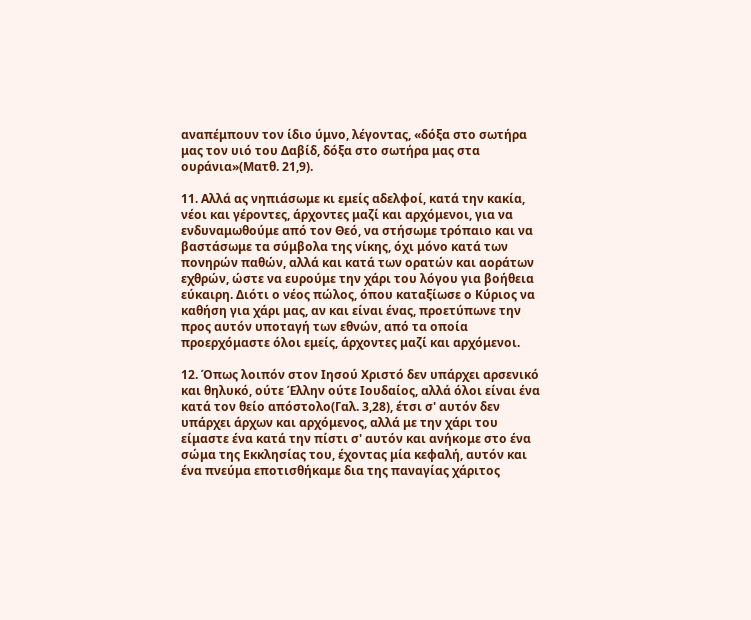αναπέμπουν τον ίδιο ύμνο, λέγοντας, «δόξα στο σωτήρα μας τον υιό του Δαβίδ, δόξα στο σωτήρα μας στα ουράνια»(Ματθ. 21,9).

11. Αλλά ας νηπιάσωμε κι εμείς αδελφοί, κατά την κακία, νέοι και γέροντες, άρχοντες μαζί και αρχόμενοι, για να ενδυναμωθούμε από τον Θεό, να στήσωμε τρόπαιο και να βαστάσωμε τα σύμβολα της νίκης, όχι μόνο κατά των πονηρών παθών, αλλά και κατά των ορατών και αοράτων εχθρών, ώστε να ευρούμε την χάρι του λόγου για βοήθεια εύκαιρη. Διότι ο νέος πώλος, όπου καταξίωσε ο Κύριος να καθήση για χάρι μας, αν και είναι ένας, προετύπωνε την προς αυτόν υποταγή των εθνών, από τα οποία προερχόμαστε όλοι εμείς, άρχοντες μαζί και αρχόμενοι.

12. Όπως λοιπόν στον Ιησού Χριστό δεν υπάρχει αρσενικό και θηλυκό, ούτε Έλλην ούτε Ιουδαίος, αλλά όλοι είναι ένα κατά τον θείο απόστολο(Γαλ. 3,28), έτσι σ' αυτόν δεν υπάρχει άρχων και αρχόμενος, αλλά με την χάρι του είμαστε ένα κατά την πίστι σ' αυτόν και ανήκομε στο ένα σώμα της Εκκλησίας του, έχοντας μία κεφαλή, αυτόν και ένα πνεύμα εποτισθήκαμε δια της παναγίας χάριτος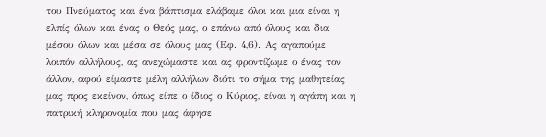του Πνεύματος και ένα βάπτισμα ελάβαμε όλοι και μια είναι η ελπίς όλων και ένας ο Θεός μας, ο επάνω από όλους και δια μέσου όλων και μέσα σε όλους μας (Εφ. 4,6). Ας αγαπούμε λοιπόν αλλήλους, ας ανεχώμαστε και ας φροντίζωμε ο ένας τον άλλον, αφού είμαστε μέλη αλλήλων διότι το σήμα της μαθητείας μας προς εκείνον, όπως είπε ο ίδιος ο Κύριος, είναι η αγάπη και η πατρική κληρονομία που μας άφησε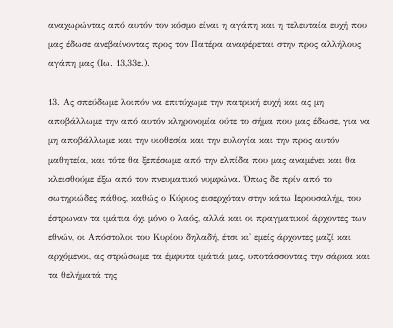αναχωρώντας από αυτόν τον κόσμο είναι η αγάπη και η τελευταία ευχή που μας έδωσε ανεβαίνοντας προς τον Πατέρα αναφέρεται στην προς αλλήλους αγάπη μας (Ιω. 13,33ε.).

13. Ας σπεύδωμε λοιπόν να επιτύχωμε την πατρική ευχή και ας μη αποβάλλωμε την από αυτόν κληρονομία ούτε το σήμα που μας έδωσε, για να μη αποβάλλωμε και την υιοθεσία και την ευλογία και την προς αυτόν μαθητεία, και τότε θα ξεπέσωμε από την ελπίδα που μας αναμένει και θα κλεισθούμε έξω από τον πνευματικό νυμφώνα. Όπως δε πρίν από το σωτηριώδες πάθος, καθώς ο Κύριος εισερχόταν στην κάτω Ιερουσαλήμ, του έστρωναν τα ιμάτια όχι μόνο ο λαός, αλλά και οι πραγματικοί άρχοντες των εθνών, οι Απόστολοι του Κυρίου δηλαδή, έτσι κι' εμείς άρχοντες μαζί και αρχόμενοι, ας στρώσωμε τα έμφυτα ιμάτιά μας, υποτάσσοντας την σάρκα και τα θελήματά της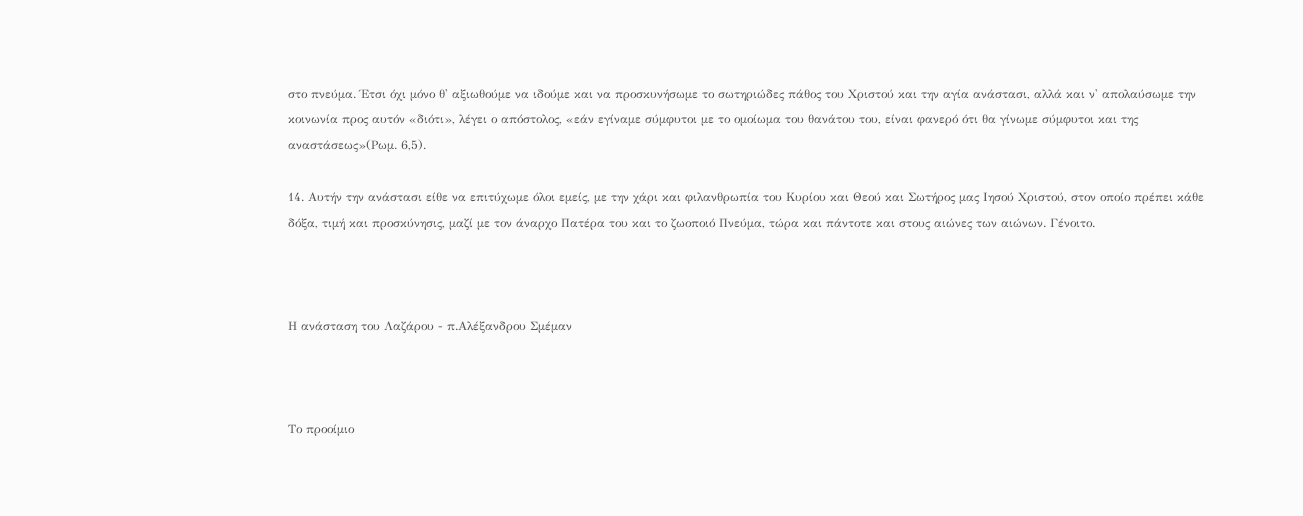στο πνεύμα. Έτσι όχι μόνο θ' αξιωθούμε να ιδούμε και να προσκυνήσωμε το σωτηριώδες πάθος του Χριστού και την αγία ανάστασι, αλλά και ν' απολαύσωμε την κοινωνία προς αυτόν «διότι», λέγει ο απόστολος, «εάν εγίναμε σύμφυτοι με το ομοίωμα του θανάτου του, είναι φανερό ότι θα γίνωμε σύμφυτοι και της αναστάσεως»(Ρωμ. 6,5).

14. Αυτήν την ανάστασι είθε να επιτύχωμε όλοι εμείς, με την χάρι και φιλανθρωπία του Κυρίου και Θεού και Σωτήρος μας Ιησού Χριστού, στον οποίο πρέπει κάθε δόξα, τιμή και προσκύνησις, μαζί με τον άναρχο Πατέρα του και το ζωοποιό Πνεύμα, τώρα και πάντοτε και στους αιώνες των αιώνων. Γένοιτο.



Η ανάσταση του Λαζάρου - π.Αλέξανδρου Σμέμαν



Το προοίμιο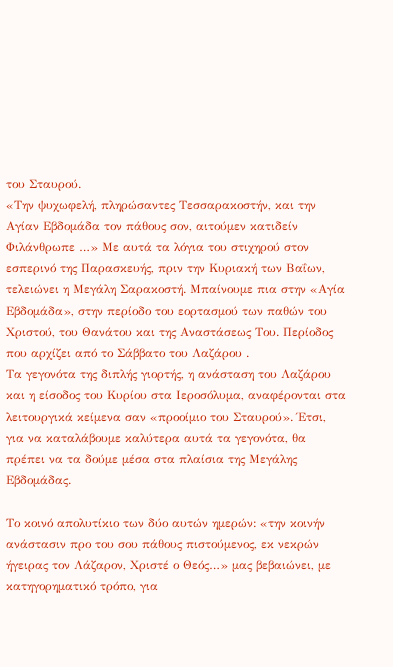του Σταυρού.
«Την ψυχωφελή, πληρώσαντες Τεσσαρακοστήν, και την Αγίαν Εβδομάδα τον πάθους σον, αιτούμεν κατιδείν Φιλάνθρωπε …» Με αυτά τα λόγια του στιχηρού στον εσπερινό της Παρασκευής, πριν την Κυριακή των Βαΐων, τελειώνει η Μεγάλη Σαρακοστή. Μπαίνουμε πια στην «Αγία Εβδομάδα», στην περίοδο του εορτασμού των παθών του Χριστού, του Θανάτου και της Αναστάσεως Του. Περίοδος που αρχίζει από το Σάββατο του Λαζάρου .
Τα γεγονότα της διπλής γιορτής, η ανάσταση του Λαζάρου και η είσοδος του Κυρίου στα Ιεροσόλυμα, αναφέρονται στα λειτουργικά κείμενα σαν «προοίμιο του Σταυρού». Έτσι, για να καταλάβουμε καλύτερα αυτά τα γεγονότα, θα πρέπει να τα δούμε μέσα στα πλαίσια της Μεγάλης Εβδομάδας.

Το κοινό απολυτίκιο των δύο αυτών ημερών: «την κοινήν ανάστασιν προ του σου πάθους πιστούμενος, εκ νεκρών ήγειρας τον Λάζαρον, Χριστέ ο Θεός…» μας βεβαιώνει, με κατηγορηματικό τρόπο, για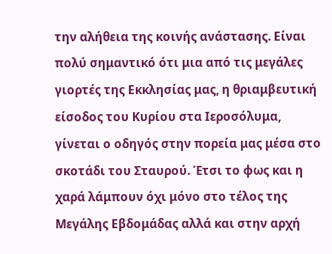την αλήθεια της κοινής ανάστασης. Είναι πολύ σημαντικό ότι μια από τις μεγάλες γιορτές της Εκκλησίας μας, η θριαμβευτική είσοδος του Κυρίου στα Ιεροσόλυμα, γίνεται ο οδηγός στην πορεία μας μέσα στο σκοτάδι του Σταυρού. Έτσι το φως και η χαρά λάμπουν όχι μόνο στο τέλος της Μεγάλης Εβδομάδας αλλά και στην αρχή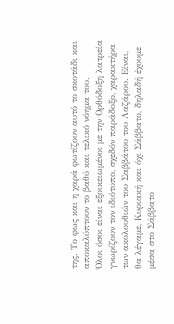της. Το φως και η χαρά φωτίζουν αυτό το σκοτάδι και αποκαλύπτουν το βαθύ και τελικό νόημα του.
Όλοι όσοι είναι εξοικειωμένοι με την Ορθόδοξη λατρεία γνωρίζουν τον ιδιότυπο, σχεδόν παράδοξο, χαρακτήρα των ακολουθιών του Σαββάτου του Λαζάρου. Είναι, θα λέγαμε, Κυριακή και όχι Σάββατο, δηλαδή έχουμε μέσα στο Σάββατο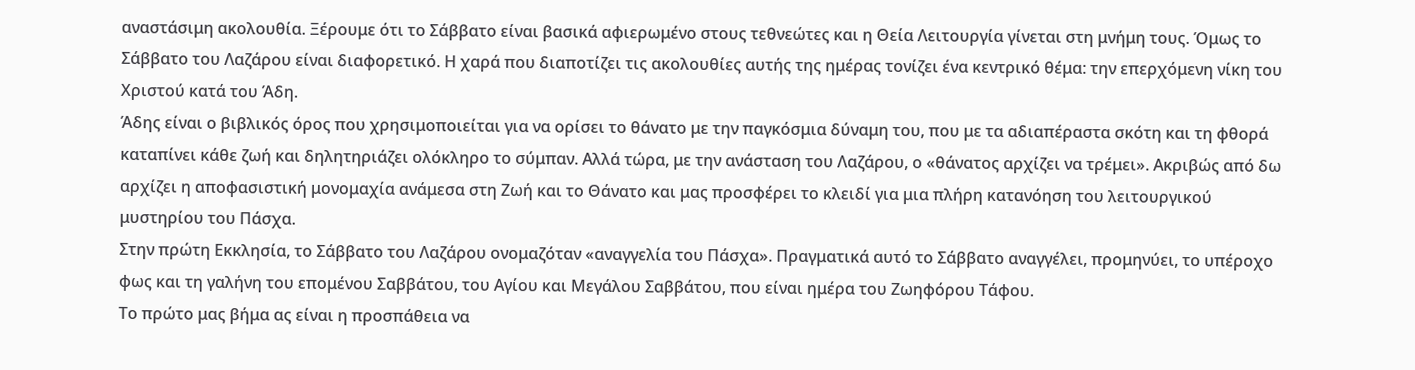αναστάσιμη ακολουθία. Ξέρουμε ότι το Σάββατο είναι βασικά αφιερωμένο στους τεθνεώτες και η Θεία Λειτουργία γίνεται στη μνήμη τους. Όμως το Σάββατο του Λαζάρου είναι διαφορετικό. Η χαρά που διαποτίζει τις ακολουθίες αυτής της ημέρας τονίζει ένα κεντρικό θέμα: την επερχόμενη νίκη του Χριστού κατά του Άδη.
Άδης είναι ο βιβλικός όρος που χρησιμοποιείται για να ορίσει το θάνατο με την παγκόσμια δύναμη του, που με τα αδιαπέραστα σκότη και τη φθορά καταπίνει κάθε ζωή και δηλητηριάζει ολόκληρο το σύμπαν. Αλλά τώρα, με την ανάσταση του Λαζάρου, ο «θάνατος αρχίζει να τρέμει». Ακριβώς από δω αρχίζει η αποφασιστική μονομαχία ανάμεσα στη Ζωή και το Θάνατο και μας προσφέρει το κλειδί για μια πλήρη κατανόηση του λειτουργικού μυστηρίου του Πάσχα.
Στην πρώτη Εκκλησία, το Σάββατο του Λαζάρου ονομαζόταν «αναγγελία του Πάσχα». Πραγματικά αυτό το Σάββατο αναγγέλει, προμηνύει, το υπέροχο φως και τη γαλήνη του επομένου Σαββάτου, του Αγίου και Μεγάλου Σαββάτου, που είναι ημέρα του Ζωηφόρου Τάφου.
Το πρώτο μας βήμα ας είναι η προσπάθεια να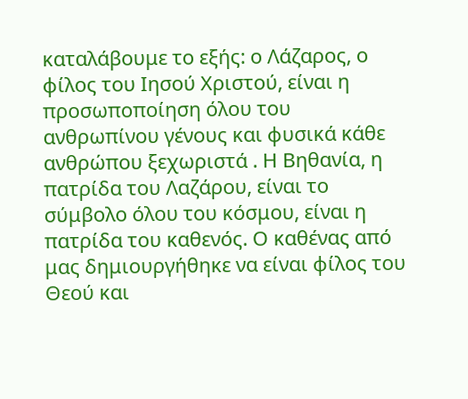καταλάβουμε το εξής: ο Λάζαρος, ο φίλος του Ιησού Χριστού, είναι η προσωποποίηση όλου του ανθρωπίνου γένους και φυσικά κάθε ανθρώπου ξεχωριστά . Η Βηθανία, η πατρίδα του Λαζάρου, είναι το σύμβολο όλου του κόσμου, είναι η πατρίδα του καθενός. Ο καθένας από μας δημιουργήθηκε να είναι φίλος του Θεού και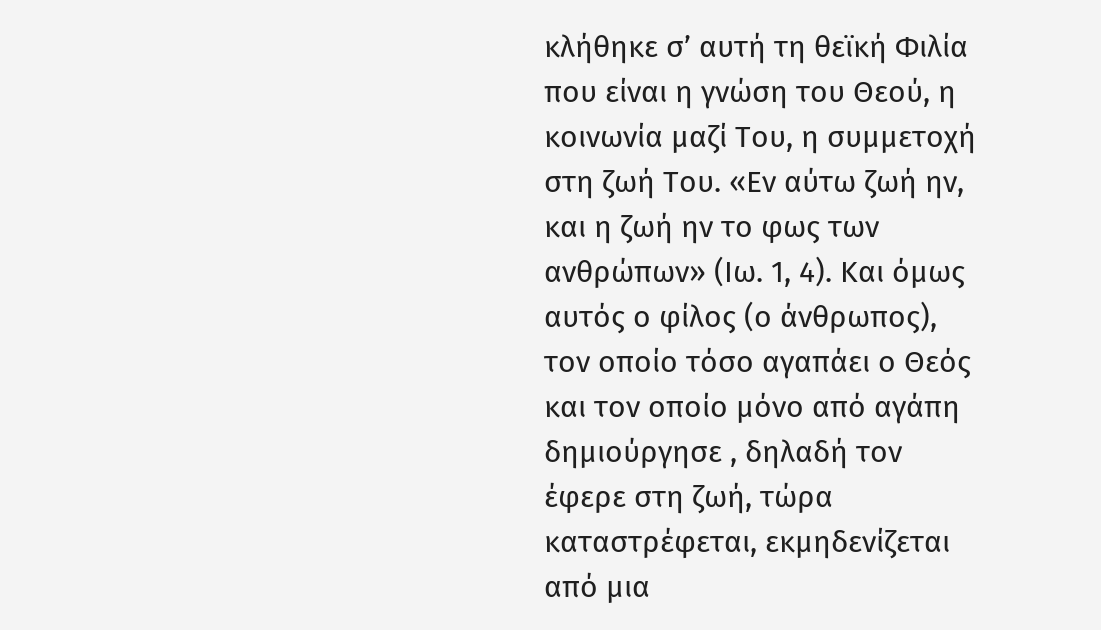κλήθηκε σ’ αυτή τη θεϊκή Φιλία που είναι η γνώση του Θεού, η κοινωνία μαζί Του, η συμμετοχή στη ζωή Του. «Εν αύτω ζωή ην, και η ζωή ην το φως των ανθρώπων» (Ιω. 1, 4). Και όμως αυτός ο φίλος (ο άνθρωπος), τον οποίο τόσο αγαπάει ο Θεός και τον οποίο μόνο από αγάπη δημιούργησε , δηλαδή τον έφερε στη ζωή, τώρα καταστρέφεται, εκμηδενίζεται από μια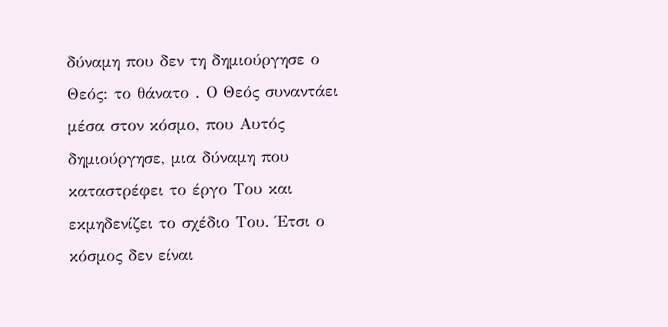δύναμη που δεν τη δημιούργησε ο Θεός: το θάνατο . Ο Θεός συναντάει μέσα στον κόσμο, που Αυτός δημιούργησε, μια δύναμη που καταστρέφει το έργο Του και εκμηδενίζει το σχέδιο Του. Έτσι ο κόσμος δεν είναι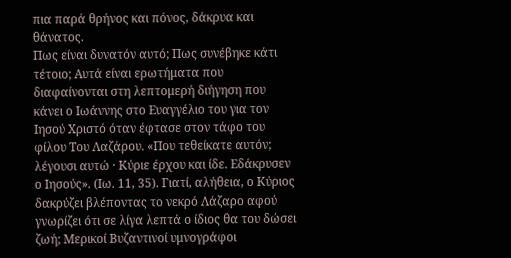πια παρά θρήνος και πόνος, δάκρυα και θάνατος.
Πως είναι δυνατόν αυτό; Πως συνέβηκε κάτι τέτοιο; Αυτά είναι ερωτήματα που διαφαίνονται στη λεπτομερή διήγηση που κάνει ο Ιωάννης στο Ευαγγέλιο του για τον Ιησού Χριστό όταν έφτασε στον τάφο του φίλου Του Λαζάρου. «Που τεθείκατε αυτόν; λέγουσι αυτώ · Κύριε έρχου και ίδε. Εδάκρυσεν ο Ιησούς». (Ιω. 11, 35). Γιατί, αλήθεια, ο Κύριος δακρύζει βλέποντας το νεκρό Λάζαρο αφού γνωρίζει ότι σε λίγα λεπτά ο ίδιος θα του δώσει ζωή; Μερικοί Βυζαντινοί υμνογράφοι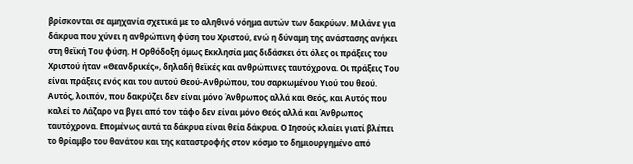βρίσκονται σε αμηχανία σχετικά με το αληθινό νόημα αυτών των δακρύων. Μιλάνε για δάκρυα που χύνει η ανθρώπινη φύση του Χριστού, ενώ η δύναμη της ανάστασης ανήκει στη θεϊκή Του φύση. Η Ορθόδοξη όμως Εκκλησία μας διδάσκει ότι όλες οι πράξεις του Χριστού ήταν «Θεανδρικές», δηλαδή θεϊκές και ανθρώπινες ταυτόχρονα. Οι πράξεις Του είναι πράξεις ενός και του αυτού Θεού-Ανθρώπου, του σαρκωμένου Υιού του θεού. Αυτός, λοιπόν, που δακρύζει δεν είναι μόνο Άνθρωπος αλλά και Θεός, και Αυτός που καλεί το Λάζαρο να βγει από τον τάφο δεν είναι μόνο Θεός αλλά και Άνθρωπος ταυτόχρονα. Επομένως αυτά τα δάκρυα είναι θεία δάκρυα. Ο Ιησούς κλαίει γιατί βλέπει το θρίαμβο του θανάτου και της καταστροφής στον κόσμο το δημιουργημένο από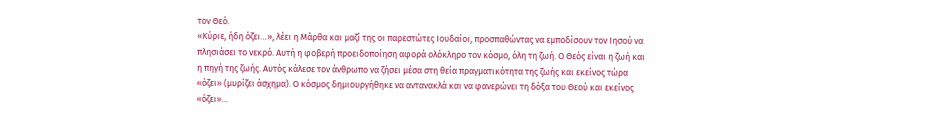τον Θεό.
«Κύριε, ήδη όζει…», λέει η Μάρθα και μαζί της oι παρεστώτες Ιουδαίοι, προσπαθώντας να εμποδίσουν τον Ιησού να πλησιάσει το νεκρό. Αυτή η φοβερή προειδοποίηση αφορά ολόκληρο τον κόσμο, όλη τη ζωή. Ο Θεός είναι η ζωή και η πηγή της ζωής. Αυτός κάλεσε τον άνθρωπο να ζήσει μέσα στη θεία πραγματικότητα της ζωής και εκείνος τώρα «όζει» (μυρίζει άσχημα). Ο κόσμος δημιουργήθηκε να αντανακλά και να φανερώνει τη δόξα του Θεού και εκείνος «όζει»…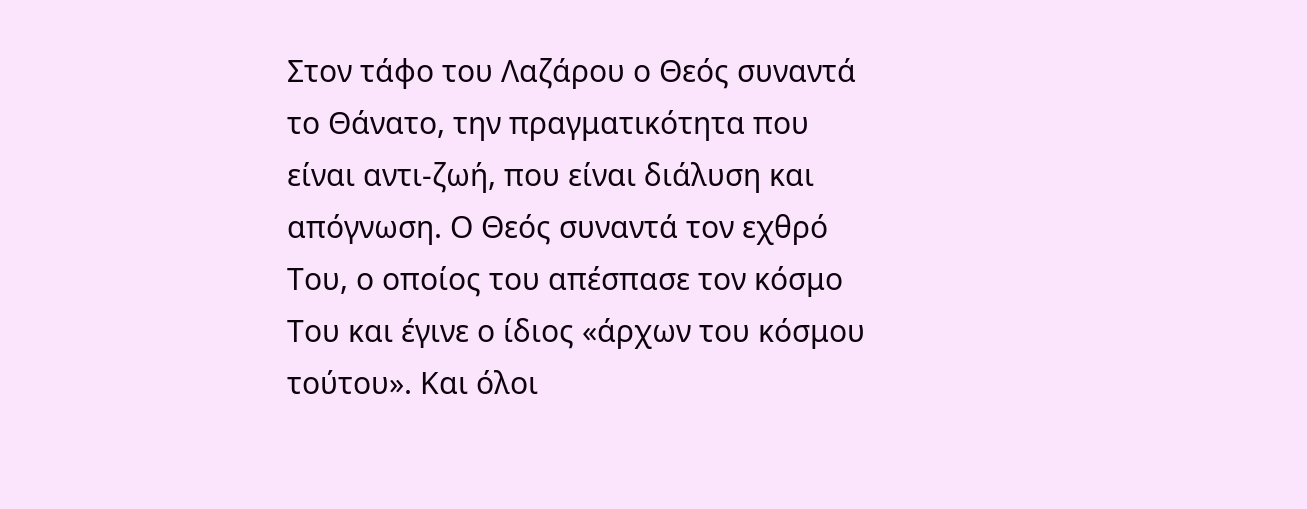Στον τάφο του Λαζάρου ο Θεός συναντά το Θάνατο, την πραγματικότητα που είναι αντι-ζωή, που είναι διάλυση και απόγνωση. Ο Θεός συναντά τον εχθρό Του, ο οποίος του απέσπασε τον κόσμο Του και έγινε ο ίδιος «άρχων του κόσμου τούτου». Και όλοι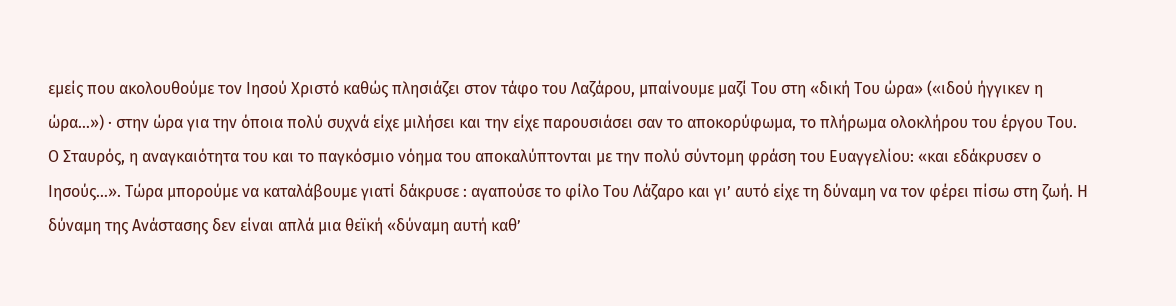εμείς που ακολουθούμε τον Ιησού Χριστό καθώς πλησιάζει στον τάφο του Λαζάρου, μπαίνουμε μαζί Του στη «δική Του ώρα» («ιδού ήγγικεν η ώρα…») · στην ώρα για την όποια πολύ συχνά είχε μιλήσει και την είχε παρουσιάσει σαν το αποκορύφωμα, το πλήρωμα ολοκλήρου του έργου Του.
Ο Σταυρός, η αναγκαιότητα του και το παγκόσμιο νόημα του αποκαλύπτονται με την πολύ σύντομη φράση του Ευαγγελίου: «και εδάκρυσεν ο Ιησούς…». Τώρα μπορούμε να καταλάβουμε γιατί δάκρυσε : αγαπούσε το φίλο Του Λάζαρο και γι’ αυτό είχε τη δύναμη να τον φέρει πίσω στη ζωή. Η δύναμη της Ανάστασης δεν είναι απλά μια θεϊκή «δύναμη αυτή καθ’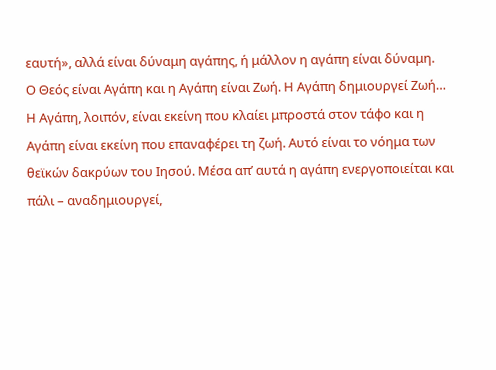εαυτή», αλλά είναι δύναμη αγάπης, ή μάλλον η αγάπη είναι δύναμη.
Ο Θεός είναι Αγάπη και η Αγάπη είναι Ζωή. Η Αγάπη δημιουργεί Ζωή… Η Αγάπη, λοιπόν, είναι εκείνη που κλαίει μπροστά στον τάφο και η Αγάπη είναι εκείνη που επαναφέρει τη ζωή. Αυτό είναι το νόημα των θεϊκών δακρύων του Ιησού. Μέσα απ’ αυτά η αγάπη ενεργοποιείται και πάλι – αναδημιουργεί,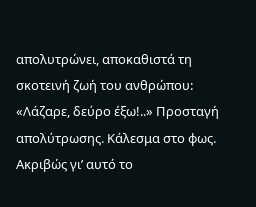απολυτρώνει, αποκαθιστά τη σκοτεινή ζωή του ανθρώπου: «Λάζαρε, δεύρο έξω!..» Προσταγή απολύτρωσης. Κάλεσμα στο φως. Ακριβώς γι’ αυτό το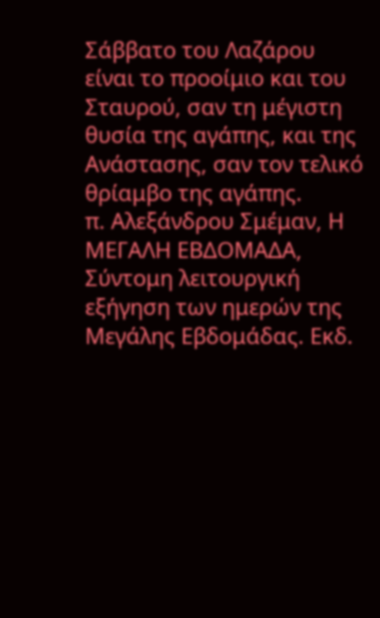Σάββατο του Λαζάρου είναι το προοίμιο και του Σταυρού, σαν τη μέγιστη θυσία της αγάπης, και της Ανάστασης, σαν τον τελικό θρίαμβο της αγάπης.
π. Αλεξάνδρου Σμέμαν, Η ΜΕΓΑΛΗ ΕΒΔΟΜΑΔΑ, Σύντομη λειτουργική εξήγηση των ημερών της Μεγάλης Εβδομάδας. Εκδ.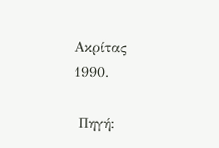Ακρίτας 1990.

 Πηγή: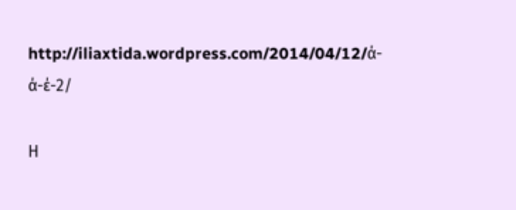http://iliaxtida.wordpress.com/2014/04/12/ά-ά-έ-2/

Η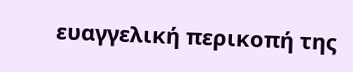ευαγγελική περικοπή της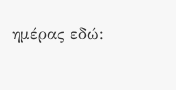ημέρας εδώ: